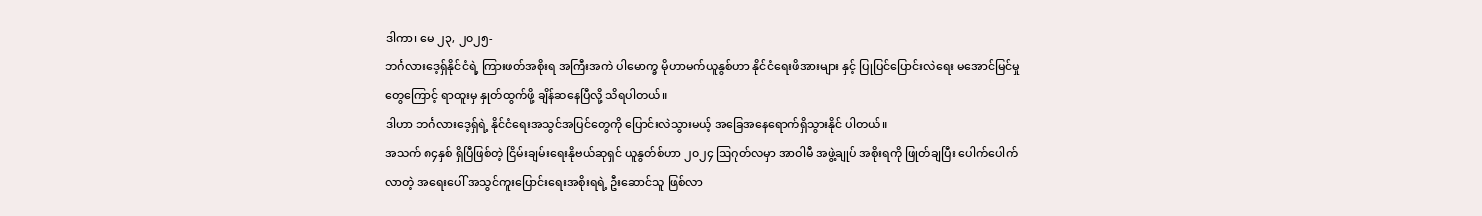ဒါကာ၊ မေ ၂၃, ၂၀၂၅-
ဘင်္ဂလားဒေ့ရှ်နိုင်ငံရဲ့ ကြားဖတ်အစိုးရ အကြီးအကဲ ပါမောက္ခ မိုဟာမက်ယူနွစ်ဟာ နိုင်ငံရေးဖိအားများ နှင့် ပြုပြင်ပြောင်းလဲရေး မအောင်မြင်မှုတွေကြောင့် ရာထူးမှ နှုတ်ထွက်ဖို့ ချိန်ဆနေပြီလို့ သိရပါတယ်။
ဒါဟာ ဘင်္ဂလားဒေ့ရှ်ရဲ့ နိုင်ငံရေးအသွင်အပြင်တွေကို ပြောင်းလဲသွားမယ့် အခြေအနေရောက်ရှိသွားနိုင် ပါတယ်။
အသက် ၈၄နှစ် ရှိပြီဖြစ်တဲ့ ငြိမ်းချမ်းရေးနိုဗယ်ဆုရှင် ယူနွတ်စ်ဟာ ၂၀၂၄ ဩဂုတ်လမှာ အာဝါမီ အဖွဲ့ချုပ် အစိုးရကို ဖြုတ်ချပြီး ပေါက်ပေါက်လာတဲ့ အရေးပေါ် အသွင်ကူးပြောင်းရေးအစိုးရရဲ့ ဦးဆောင်သူ ဖြစ်လာ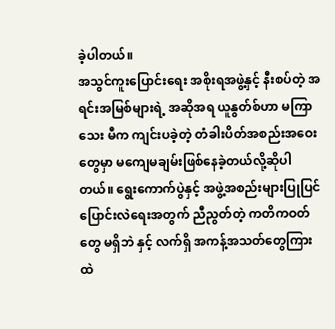ခဲ့ပါတယ်။
အသွင်ကူးပြောင်းရေး အစိုးရအဖွဲ့နှင့် နီးစပ်တဲ့ အရင်းအမြစ်များရဲ့ အဆိုအရ ယူနွတ်စ်ဟာ မကြာသေး မီက ကျင်းပခဲ့တဲ့ တံခါးပိတ်အစည်းအဝေးတွေမှာ မကျေမချမ်းဖြစ်နေခဲ့တယ်လို့ဆိုပါတယ်။ ရွေးကောက်ပွဲနှင့် အဖွဲ့အစည်းများပြုပြင်ပြောင်းလဲရေးအတွက် ညီညွတ်တဲ့ ကတိကဝတ်တွေ မရှိဘဲ နှင့် လက်ရှိ အကန့်အသတ်တွေကြားထဲ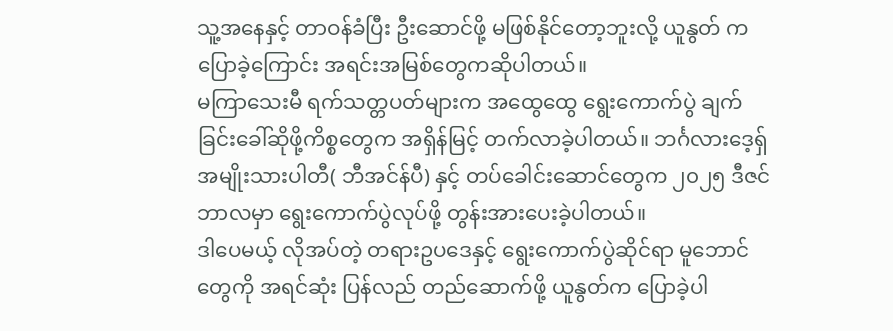သူ့အနေနှင့် တာဝန်ခံပြီး ဦးဆောင်ဖို့ မဖြစ်နိုင်တော့ဘူးလို့ ယူနွတ် ကပြောခဲ့ကြောင်း အရင်းအမြစ်တွေကဆိုပါတယ်။
မကြာသေးမီ ရက်သတ္တပတ်များက အထွေထွေ ရွေးကောက်ပွဲ ချက်ခြင်းခေါ်ဆိုဖို့ကိစ္စတွေက အရှိန်မြင့် တက်လာခဲ့ပါတယ်။ ဘင်္ဂလားဒေ့ရှ် အမျိုးသားပါတီ( ဘီအင်န်ပီ) နှင့် တပ်ခေါင်းဆောင်တွေက ၂၀၂၅ ဒီဇင်ဘာလမှာ ရွေးကောက်ပွဲလုပ်ဖို့ တွန်းအားပေးခဲ့ပါတယ်။
ဒါပေမယ့် လိုအပ်တဲ့ တရားဥပဒေနှင့် ရွေးကောက်ပွဲဆိုင်ရာ မူဘောင်တွေကို အရင်ဆုံး ပြန်လည် တည်ဆောက်ဖို့ ယူနွတ်က ပြောခဲ့ပါ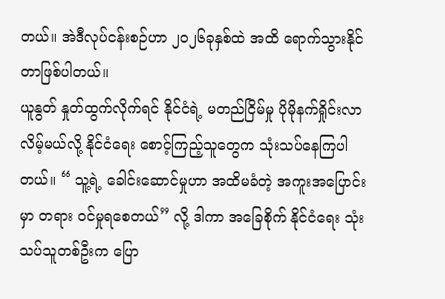တယ်။ အဲဒီလုပ်ငန်းစဉ်ဟာ ၂၀၂၆ခုနှစ်ထဲ အထိ ရောက်သွားနိုင် တာဖြစ်ပါတယ်။
ယူနွတ် နှုတ်ထွက်လိုက်ရင် နိုင်ငံရဲ့ မတည်ငြိမ်မှု ပိုမိုနက်ရှိုင်းလာလိမ့်မယ်လို့ နိုင်ငံရေး စောင့်ကြည့်သူတွေက သုံးသပ်နေကြပါတယ်။ “ သူ့ရဲ့ ခေါင်းဆောင်မှုဟာ အထိမခံတဲ့ အကူးအပြောင်း မှာ တရား ဝင်မှုရစေတယ်” လို့ ဒါကာ အခြေစိုက် နိုင်ငံရေး သုံးသပ်သူတစ်ဦးက ပြော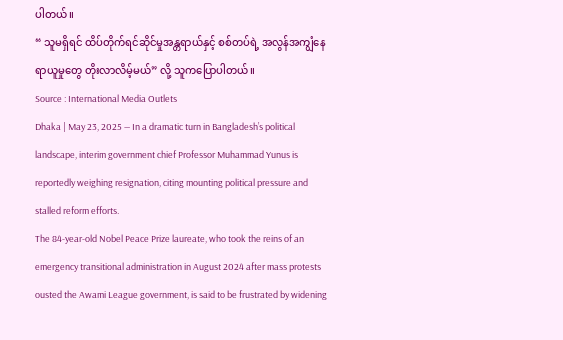ပါတယ်။
“ သူမရှိရင် ထိပ်တိုက်ရင်ဆိုင်မှုအန္တရာယ်နှင့် စစ်တပ်ရဲ့ အလွန်အကျွံနေရာယူမှုတွေ တိုးလာလိမ့်မယ်” လို့ သူကပြောပါတယ်။
Source : International Media Outlets
Dhaka | May 23, 2025 — In a dramatic turn in Bangladesh’s political landscape, interim government chief Professor Muhammad Yunus is reportedly weighing resignation, citing mounting political pressure and stalled reform efforts.
The 84-year-old Nobel Peace Prize laureate, who took the reins of an emergency transitional administration in August 2024 after mass protests ousted the Awami League government, is said to be frustrated by widening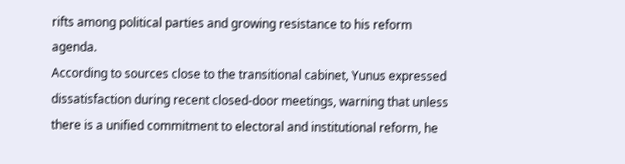rifts among political parties and growing resistance to his reform agenda.
According to sources close to the transitional cabinet, Yunus expressed dissatisfaction during recent closed-door meetings, warning that unless there is a unified commitment to electoral and institutional reform, he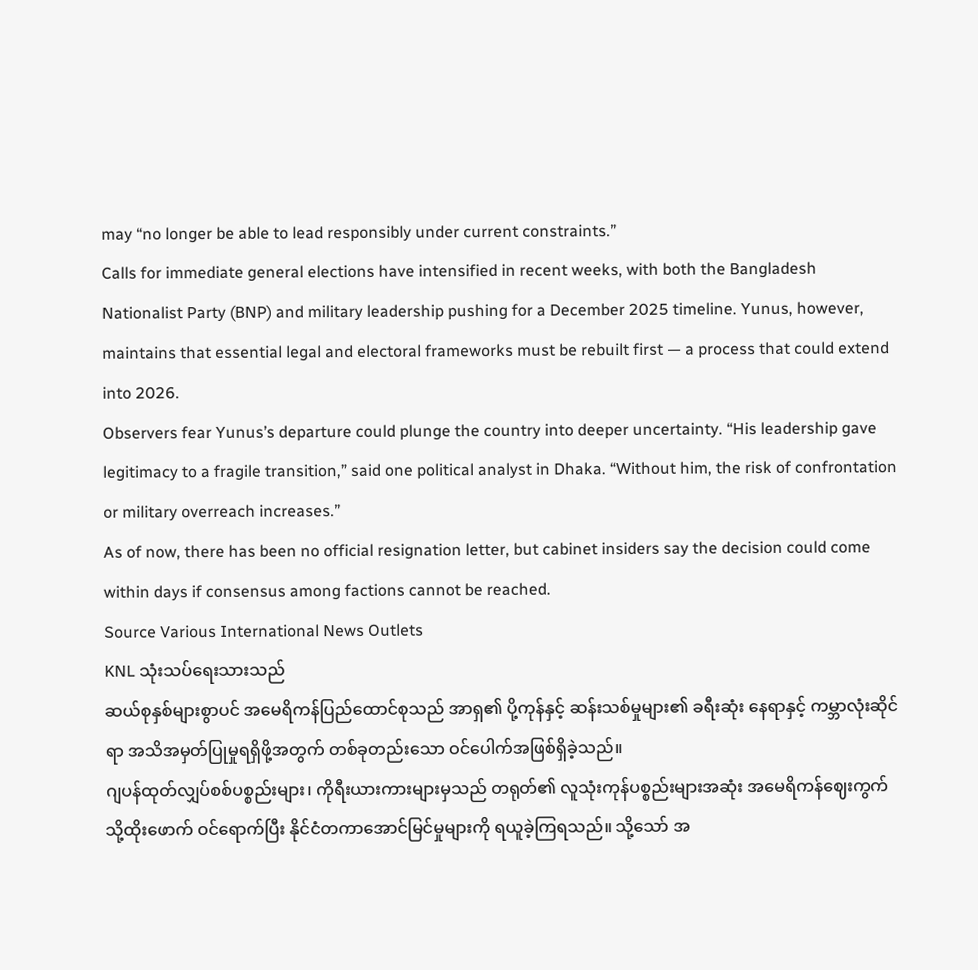may “no longer be able to lead responsibly under current constraints.”
Calls for immediate general elections have intensified in recent weeks, with both the Bangladesh Nationalist Party (BNP) and military leadership pushing for a December 2025 timeline. Yunus, however, maintains that essential legal and electoral frameworks must be rebuilt first — a process that could extend into 2026.
Observers fear Yunus’s departure could plunge the country into deeper uncertainty. “His leadership gave legitimacy to a fragile transition,” said one political analyst in Dhaka. “Without him, the risk of confrontation or military overreach increases.”
As of now, there has been no official resignation letter, but cabinet insiders say the decision could come within days if consensus among factions cannot be reached.
Source Various International News Outlets
KNL သုံးသပ်ရေးသားသည်
ဆယ်စုနှစ်များစွာပင် အမေရိကန်ပြည်ထောင်စုသည် အာရှ၏ ပို့ကုန်နှင့် ဆန်းသစ်မှုများ၏ ခရီးဆုံး နေရာနှင့် ကမ္ဘာလုံးဆိုင်ရာ အသိအမှတ်ပြုမှုရရှိဖို့အတွက် တစ်ခုတည်းသော ဝင်ပေါက်အဖြစ်ရှိခဲ့သည်။
ဂျပန်ထုတ်လျှပ်စစ်ပစ္စည်းများ၊ ကိုရီးယားကားများမှသည် တရုတ်၏ လူသုံးကုန်ပစ္စည်းများအဆုံး အမေရိကန်ဈေးကွက်သို့ထိုးဖောက် ဝင်ရောက်ပြီး နိုင်ငံတကာအောင်မြင်မှုများကို ရယူခဲ့ကြရသည်။ သို့သော် အ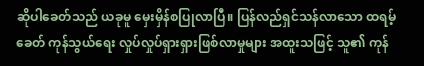ဆိုပါခေတ်သည် ယခုမူ မှေးမှိန်စပြုလာပြီ။ ပြန်လည်ရှင်သန်လာသော ထရမ့်ခေတ် ကုန်သွယ်ရေး လှုပ်လှုပ်ရှားရှားဖြစ်လာမှုများ အထူးသဖြင့် သူ၏ ကုန်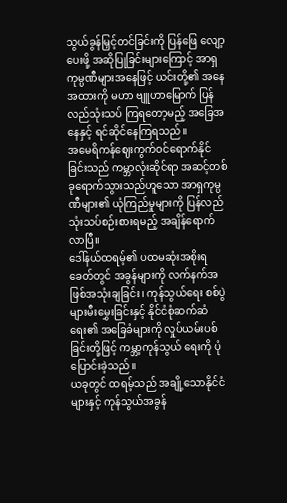သွယ်ခွန်မြှင့်တင်ခြင်းကို ပြန်ဖြေ လျော့ပေးဖို့ အဆိုပြုခြင်းများကြောင့် အာရှကုမ္ပဏီများအနေဖြင့် ယင်းတို့၏ အနေအထားကို မဟာ ဗျူဟာမြောက် ပြန်လည်သုံးသပ် ကြရတော့မည့် အခြေအနေနှင့် ရင်ဆိုင်နေကြရသည်။
အမေရိကန်ဈေးကွက်ဝင်ရောက်နိုင်ခြင်းသည် ကမ္ဘာလုံးဆိုင်ရာ အဆင့်တစ်ခုရောက်သွားသည်ဟူသော အာရှကုမ္ပဏီများ၏ ယုံကြည်မှုများကို ပြန်လည်သုံးသပ်စဉ်းစားရမည့် အချိန်ရောက်လာပြီ။
ဒေါ်နယ်ထရမ့်၏ ပထမဆုံးအစိုးရခေတ်တွင် အခွန်များကို လက်နက်အဖြစ်အသုံးချခြင်း၊ ကုန်သွယ်ရေး စစ်ပွဲများမီးမွှေးခြင်းနှင့် နိုင်ငံစုံဆက်ဆံရေး၏ အခြေခံများကို လှုပ်ယမ်းပစ်ခြင်းတို့ဖြင့် ကမ္ဘာ့ကုန်သွယ် ရေးကို ပုံပြောင်းခဲ့သည်။
ယခုတွင် ထရမ့်သည် အချို့သောနိုင်ငံများနှင့် ကုန်သွယ်အခွန်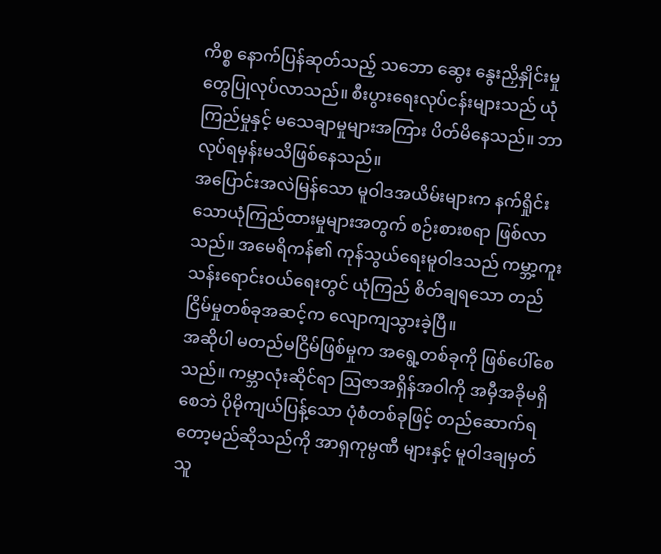ကိစ္စ နောက်ပြန်ဆုတ်သည့် သဘော ဆွေး နွေးညှိနှိုင်းမှုတွေပြုလုပ်လာသည်။ စီးပွားရေးလုပ်ငန်းများသည် ယုံကြည်မှုနှင့် မသေချာမှုများအကြား ပိတ်မိနေသည်။ ဘာလုပ်ရမှန်းမသိဖြစ်နေသည်။
အပြောင်းအလဲမြန်သော မူဝါဒအယိမ်းများက နက်ရှိုင်းသောယုံကြည်ထားမှုများအတွက် စဉ်းစားစရာ ဖြစ်လာသည်။ အမေရိကန်၏ ကုန်သွယ်ရေးမူဝါဒသည် ကမ္ဘာ့ကူးသန်းရောင်းဝယ်ရေးတွင် ယုံကြည် စိတ်ချရသော တည်ငြိမ်မှုတစ်ခုအဆင့်က လျောကျသွားခဲ့ပြီ။
အဆိုပါ မတည်မငြိမ်ဖြစ်မှုက အရွေ့တစ်ခုကို ဖြစ်ပေါ်စေသည်။ ကမ္ဘာလုံးဆိုင်ရာ ဩဇာအရှိန်အဝါကို အမှီအခိုမရှိစေဘဲ ပိုမိုကျယ်ပြန့်သော ပုံစံတစ်ခုဖြင့် တည်ဆောက်ရတော့မည်ဆိုသည်ကို အာရှကုမ္ပဏီ များနှင့် မူဝါဒချမှတ်သူ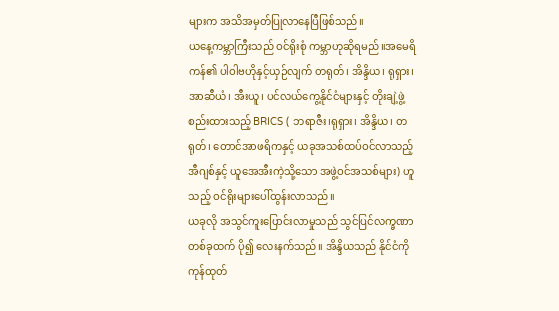များက အသိအမှတ်ပြုလာနေပြီဖြစ်သည်။
ယနေ့ကမ္ဘာကြီးသည် ဝင်ရိုးစုံ ကမ္ဘာဟုဆိုရမည်။အမေရိကန်၏ ပါဝါဗဟိုနှင့်ယှဉ်လျက် တရုတ်၊ အိန္ဒိယ၊ ရုရှား၊ အာဆီယံ၊ အီးယူ၊ ပင်လယ်ကွေ့နိုင်ငံများနှင့် တိုးချဲ့ဖွဲ့စည်းထားသည့် BRICS ( ဘရာဇီး၊ရုရှား၊ အိန္ဒိယ၊ တရုတ်၊ တောင်အာဖရိကနှင့် ယခုအသစ်ထပ်ဝင်လာသည့် အီဂျစ်နှင့် ယူအေအီးကဲ့သို့သော အဖွဲ့ဝင်အသစ်များ) ဟူသည့် ဝင်ရိုးများပေါ်ထွန်းလာသည်။
ယခုလို အသွင်ကူးပြောင်းလာမှုသည် သွင်ပြင်လက္ခဏာတစ်ခုထက် ပို၍ လေးနက်သည်။ အိန္ဒိယသည် နိုင်ငံကို ကုန်ထုတ်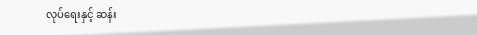လုပ်ရေးနှင့် ဆန်း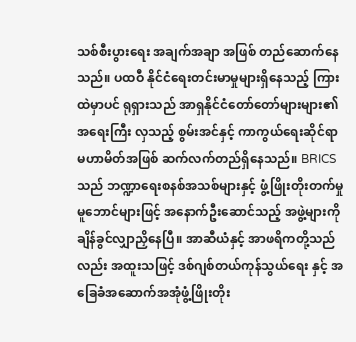သစ်စီးပွားရေး အချက်အချာ အဖြစ် တည်ဆောက်နေသည်။ ပထဝီ နိုင်ငံရေးတင်းမာမှုများရှိနေသည့် ကြားထဲမှာပင် ရုရှားသည် အာရှနိုင်ငံတော်တော်များများ၏ အရေးကြီး လှသည့် စွမ်းအင်နှင့် ကာကွယ်ရေးဆိုင်ရာ မဟာမိတ်အဖြစ် ဆက်လက်တည်ရှိနေသည်။ BRICS သည် ဘဏ္ဍာရေးစနစ်အသစ်များနှင့် ဖွံ့ဖြိုးတိုးတက်မှုမူဘောင်များဖြင့် အနောက်ဦးဆောင်သည့် အဖွဲ့များကို ချိန်ခွင်လျှာညှိနေပြီ။ အာဆီယံနှင့် အာဖရိကတို့သည်လည်း အထူးသဖြင့် ဒစ်ဂျစ်တယ်ကုန်သွယ်ရေး နှင့် အခြေခံအဆောက်အအုံဖွံ့ဖြိုးတိုး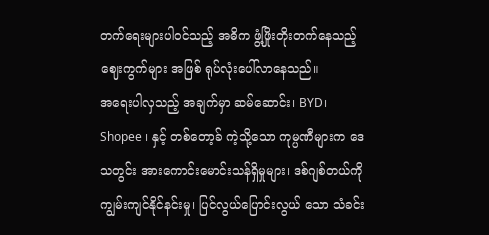တက်ရေးများပါဝင်သည့် အဓိက ဖွံ့ဖြိုးတိုးတက်နေသည့် ဈေးကွက်များ အဖြစ် ရုပ်လုံးပေါ်လာနေသည်။
အရေးပါလှသည့် အချက်မှာ ဆမ်ဆောင်း၊ BYD၊ Shopee ၊ နှင့် တစ်တော့ခ် ကဲ့သို့သော ကုမ္ပဏီများက ဒေသတွင်း အားကောင်းမောင်းသန်ရှိမှုများ၊ ဒစ်ဂျစ်တယ်ကို ကျွမ်းကျင်နိုင်နင်းမှု၊ ပြင်လွယ်ပြောင်းလွယ် သော သံခင်း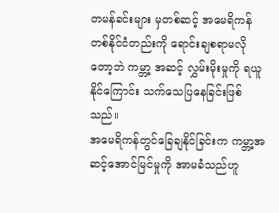တမန်ခင်းများ မှတစ်ဆင့် အမေရိကန်တစ်နိုင်ငံတည်းကို ရောင်းချစရာမလိုတော့ဘဲ ကမ္ဘာ့ အဆင့် လွှမ်းမိုးမှုကို ရယူနိုင်ကြောင်း သက်သေပြနေခြင်းဖြစ်သည်။
အမေရိကန်တွင်ခြေချနိုင်ခြင်းက ကမ္ဘာ့အဆင့်အောင်မြင်မှုကို အာမခံသည်ဟူ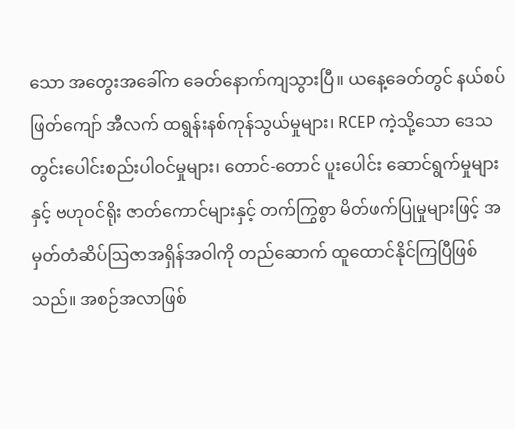သော အတွေးအခေါ်က ခေတ်နောက်ကျသွားပြီ။ ယနေ့ခေတ်တွင် နယ်စပ်ဖြတ်ကျော် အီလက် ထရွန်းနစ်ကုန်သွယ်မှုများ၊ RCEP ကဲ့သို့သော ဒေသတွင်းပေါင်းစည်းပါဝင်မှုများ၊ တောင်-တောင် ပူးပေါင်း ဆောင်ရွက်မှုများနှင့် ဗဟုဝင်ရိုး ဇာတ်ကောင်များနှင့် တက်ကြွစွာ မိတ်ဖက်ပြုမှုများဖြင့် အမှတ်တံဆိပ်ဩဇာအရှိန်အဝါကို တည်ဆောက် ထူထောင်နိုင်ကြပြီဖြစ်သည်။ အစဉ်အလာဖြစ်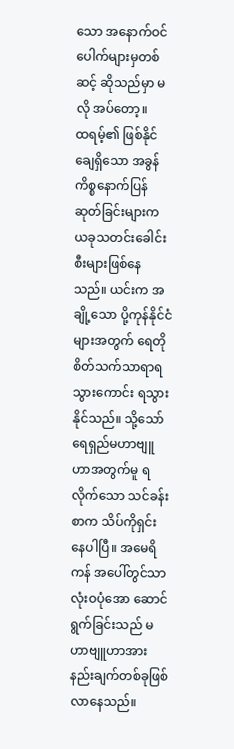သော အနောက်ဝင်ပေါက်များမှတစ်ဆင့် ဆိုသည်မှာ မလို အပ်တော့။
ထရမ့်၏ ဖြစ်နိုင်ချေရှိသော အခွန်ကိစ္စနောက်ပြန်ဆုတ်ခြင်းများက ယခုသတင်းခေါင်းစီးများဖြစ်နေသည်။ ယင်းက အချို့သော ပို့ကုန်နိုင်ငံများအတွက် ရေတို စိတ်သက်သာရာရသွားကောင်း ရသွားနိုင်သည်။ သို့သော် ရေရှည်မဟာဗျူဟာအတွက်မူ ရလိုက်သော သင်ခန်းစာက သိပ်ကိုရှင်းနေပါပြီ။ အမေရိကန် အပေါ်တွင်သာ လုံးဝပုံအော ဆောင်ရွက်ခြင်းသည် မဟာဗျူဟာအားနည်းချက်တစ်ခုဖြစ်လာနေသည်။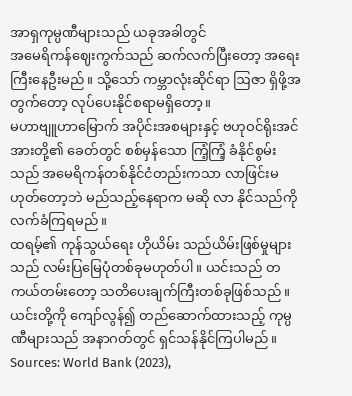အာရှကုမ္ပဏီများသည် ယခုအခါတွင်
အမေရိကန်ဈေးကွက်သည် ဆက်လက်ပြီးတော့ အရေးကြီးနေဦးမည်။ သို့သော် ကမ္ဘာလုံးဆိုင်ရာ ဩဇာ ရှိဖို့အတွက်တော့ လုပ်ပေးနိုင်စရာမရှိတော့။
မဟာဗျူဟာမြောက် အပိုင်းအစများနှင့် ဗဟုဝင်ရိုးအင်အားတို့၏ ခေတ်တွင် စစ်မှန်သော ကြံ့ကြံ့ ခံနိုင်စွမ်းသည် အမေရိကန်တစ်နိုင်ငံတည်းကသာ လာဖြင်းမဟုတ်တော့ဘဲ မည်သည့်နေရာက မဆို လာ နိုင်သည်ကို လက်ခံကြရမည်။
ထရမ့်၏ ကုန်သွယ်ရေး ဟိုယိမ်း သည်ယိမ်းဖြစ်မှုများသည် လမ်းပြမြေပုံတစ်ခုမဟုတ်ပါ။ ယင်းသည် တကယ်တမ်းတော့ သတိပေးချက်ကြီးတစ်ခုဖြစ်သည်။ ယင်းတို့ကို ကျော်လွန်၍ တည်ဆောက်ထားသည့် ကုမ္ပဏီများသည် အနာဂတ်တွင် ရှင်သန်နိုင်ကြပါမည်။
Sources: World Bank (2023),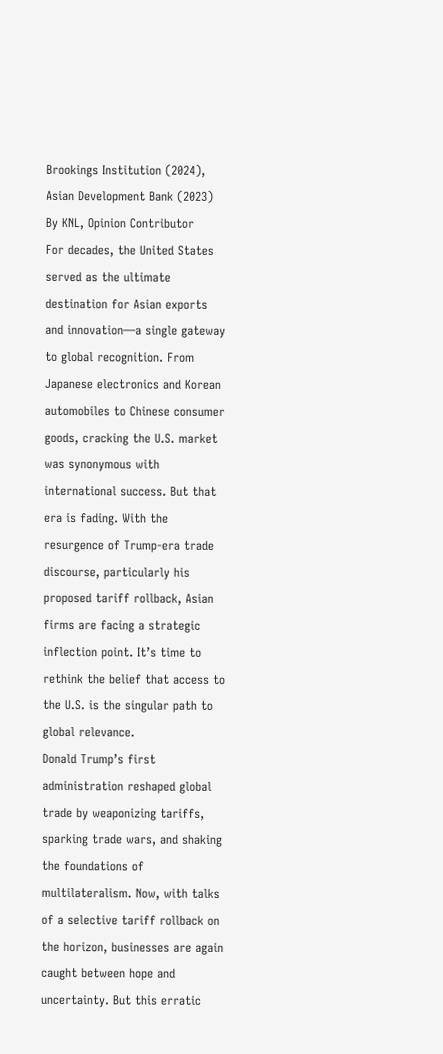Brookings Institution (2024), Asian Development Bank (2023)
By KNL, Opinion Contributor
For decades, the United States served as the ultimate destination for Asian exports and innovation—a single gateway to global recognition. From Japanese electronics and Korean automobiles to Chinese consumer goods, cracking the U.S. market was synonymous with international success. But that era is fading. With the resurgence of Trump-era trade discourse, particularly his proposed tariff rollback, Asian firms are facing a strategic inflection point. It’s time to rethink the belief that access to the U.S. is the singular path to global relevance.
Donald Trump’s first administration reshaped global trade by weaponizing tariffs, sparking trade wars, and shaking the foundations of multilateralism. Now, with talks of a selective tariff rollback on the horizon, businesses are again caught between hope and uncertainty. But this erratic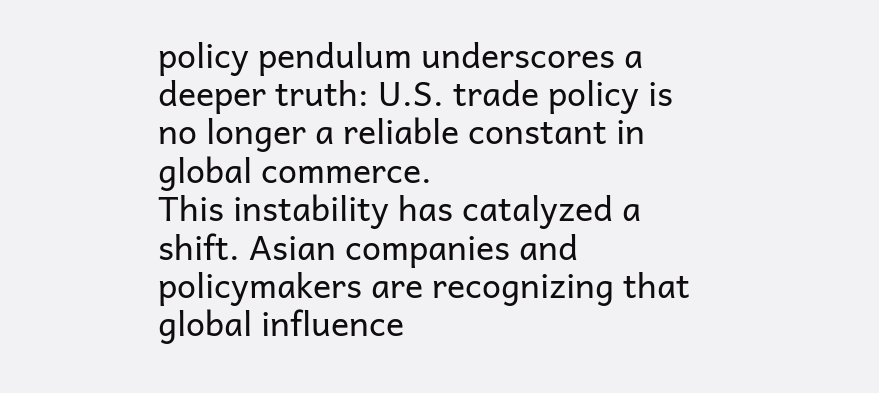policy pendulum underscores a deeper truth: U.S. trade policy is no longer a reliable constant in global commerce.
This instability has catalyzed a shift. Asian companies and policymakers are recognizing that global influence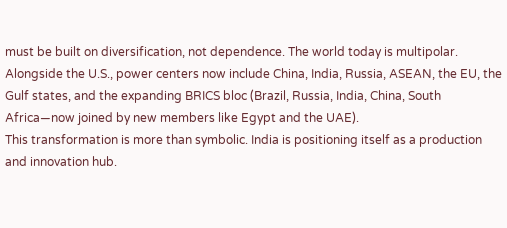must be built on diversification, not dependence. The world today is multipolar. Alongside the U.S., power centers now include China, India, Russia, ASEAN, the EU, the Gulf states, and the expanding BRICS bloc (Brazil, Russia, India, China, South Africa—now joined by new members like Egypt and the UAE).
This transformation is more than symbolic. India is positioning itself as a production and innovation hub.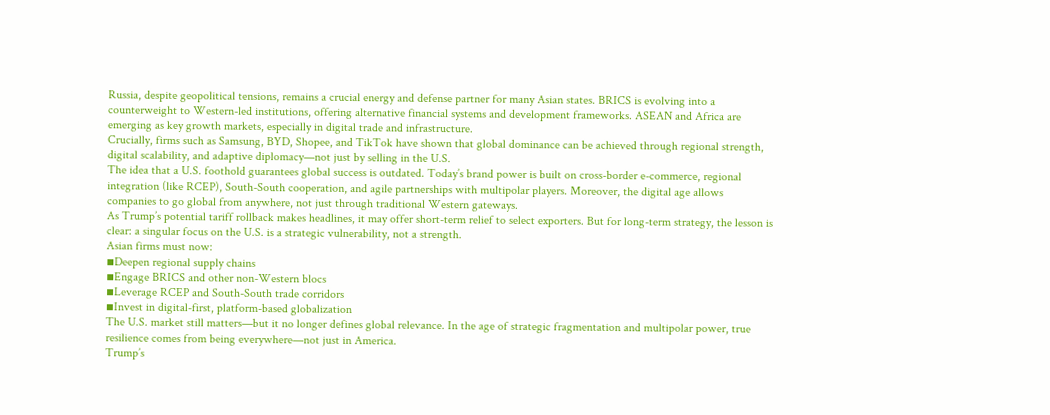Russia, despite geopolitical tensions, remains a crucial energy and defense partner for many Asian states. BRICS is evolving into a counterweight to Western-led institutions, offering alternative financial systems and development frameworks. ASEAN and Africa are emerging as key growth markets, especially in digital trade and infrastructure.
Crucially, firms such as Samsung, BYD, Shopee, and TikTok have shown that global dominance can be achieved through regional strength, digital scalability, and adaptive diplomacy—not just by selling in the U.S.
The idea that a U.S. foothold guarantees global success is outdated. Today’s brand power is built on cross-border e-commerce, regional integration (like RCEP), South-South cooperation, and agile partnerships with multipolar players. Moreover, the digital age allows companies to go global from anywhere, not just through traditional Western gateways.
As Trump’s potential tariff rollback makes headlines, it may offer short-term relief to select exporters. But for long-term strategy, the lesson is clear: a singular focus on the U.S. is a strategic vulnerability, not a strength.
Asian firms must now:
▪Deepen regional supply chains
▪Engage BRICS and other non-Western blocs
▪Leverage RCEP and South-South trade corridors
▪Invest in digital-first, platform-based globalization
The U.S. market still matters—but it no longer defines global relevance. In the age of strategic fragmentation and multipolar power, true resilience comes from being everywhere—not just in America.
Trump’s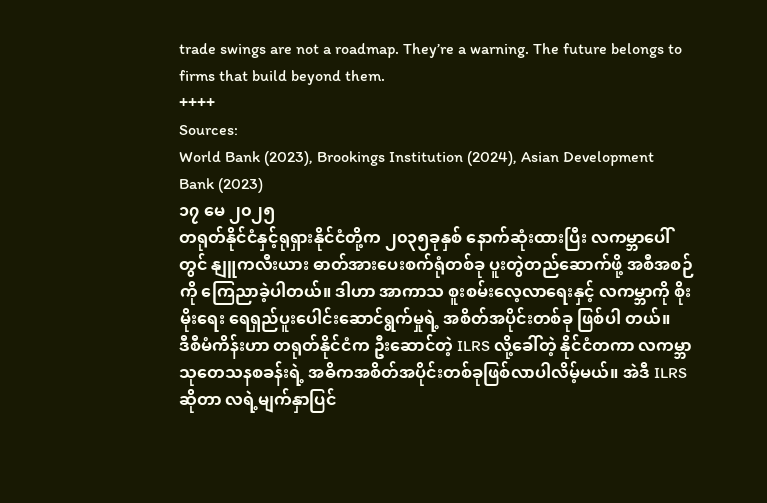trade swings are not a roadmap. They’re a warning. The future belongs to firms that build beyond them.
++++
Sources:
World Bank (2023), Brookings Institution (2024), Asian Development Bank (2023)
၁၇ မေ ၂၀၂၅
တရုတ်နိုင်ငံနှင့်ရုရှားနိုင်ငံတို့က ၂၀၃၅ခုနှစ် နောက်ဆုံးထားပြီး လကမ္ဘာပေါ်တွင် နျူကလီးယား ဓာတ်အားပေးစက်ရုံတစ်ခု ပူးတွဲတည်ဆောက်ဖို့ အစီအစဉ်ကို ကြေညာခဲ့ပါတယ်။ ဒါဟာ အာကာသ စူးစမ်းလေ့လာရေးနှင့် လကမ္ဘာကို စိုးမိုးရေး ရေရှည်ပူးပေါင်းဆောင်ရွက်မှုရဲ့ အစိတ်အပိုင်းတစ်ခု ဖြစ်ပါ တယ်။
ဒီစီမံကိန်းဟာ တရုတ်နိုင်ငံက ဦးဆောင်တဲ့ ILRS လို့ခေါ်တဲ့ နိုင်ငံတကာ လကမ္ဘာ သုတေသနစခန်းရဲ့ အဓိကအစိတ်အပိုင်းတစ်ခုဖြစ်လာပါလိမ့်မယ်။ အဲဒီ ILRS ဆိုတာ လရဲ့မျက်နှာပြင်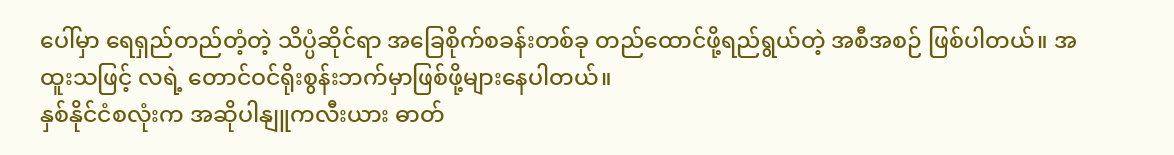ပေါ်မှာ ရေရှည်တည်တံ့တဲ့ သိပ္ပံဆိုင်ရာ အခြေစိုက်စခန်းတစ်ခု တည်ထောင်ဖို့ရည်ရွယ်တဲ့ အစီအစဉ် ဖြစ်ပါတယ်။ အထူးသဖြင့် လရဲ့ တောင်ဝင်ရိုးစွန်းဘက်မှာဖြစ်ဖို့များနေပါတယ်။
နှစ်နိုင်ငံစလုံးက အဆိုပါနျူကလီးယား ဓာတ်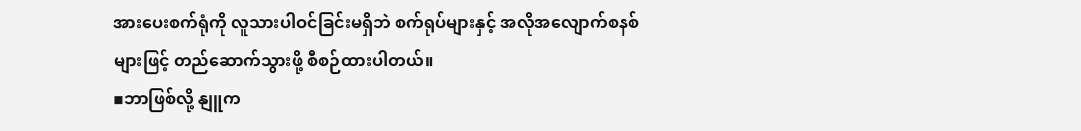အားပေးစက်ရုံကို လူသားပါဝင်ခြင်းမရှိဘဲ စက်ရုပ်များနှင့် အလိုအလျောက်စနစ်များဖြင့် တည်ဆောက်သွားဖို့ စီစဉ်ထားပါတယ်။
▪ဘာဖြစ်လို့ နျူက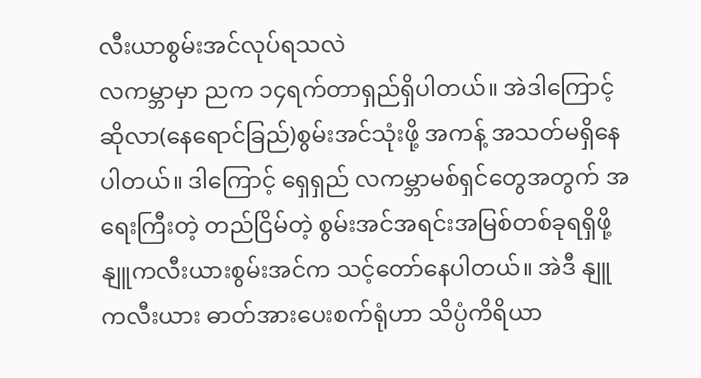လီးယာစွမ်းအင်လုပ်ရသလဲ
လကမ္ဘာမှာ ညက ၁၄ရက်တာရှည်ရှိပါတယ်။ အဲဒါကြောင့် ဆိုလာ(နေရောင်ခြည်)စွမ်းအင်သုံးဖို့ အကန့် အသတ်မရှိနေပါတယ်။ ဒါကြောင့် ရှေရှည် လကမ္ဘာမစ်ရှင်တွေအတွက် အရေးကြီးတဲ့ တည်ငြိမ်တဲ့ စွမ်းအင်အရင်းအမြစ်တစ်ခုရရှိဖို့ နျူကလီးယားစွမ်းအင်က သင့်တော်နေပါတယ်။ အဲဒီ နျူကလီးယား ဓာတ်အားပေးစက်ရုံဟာ သိပ္ပံကိရိယာ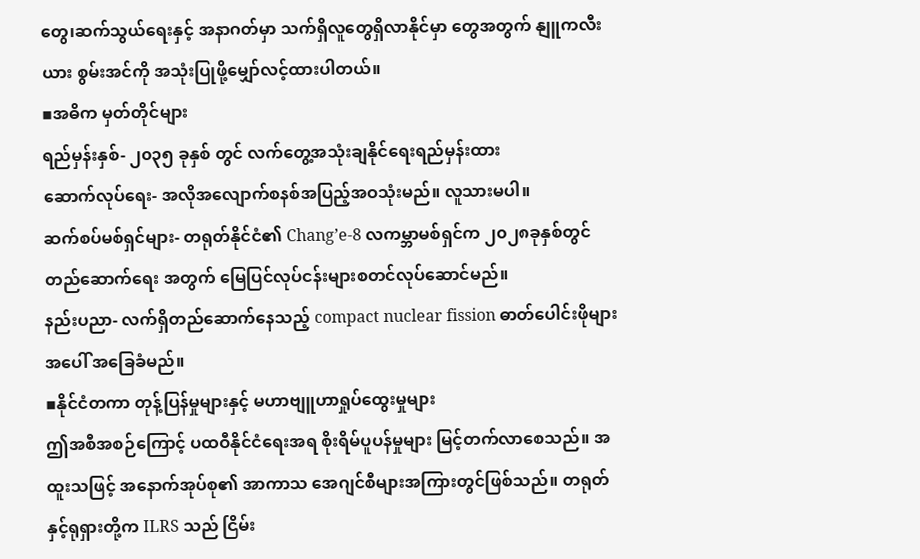တွေ၊ဆက်သွယ်ရေးနှင့် အနာဂတ်မှာ သက်ရှိလူတွေရှိလာနိုင်မှာ တွေအတွက် နျူကလီးယား စွမ်းအင်ကို အသုံးပြုဖို့မျှော်လင့်ထားပါတယ်။
▪အဓိက မှတ်တိုင်များ
ရည်မှန်းနှစ်- ၂၀၃၅ ခုနှစ် တွင် လက်တွေ့အသုံးချနိုင်ရေးရည်မှန်းထား
ဆောက်လုပ်ရေး- အလိုအလျောက်စနစ်အပြည့်အဝသုံးမည်။ လူသားမပါ။
ဆက်စပ်မစ်ရှင်များ- တရုတ်နိုင်ငံ၏ Chang’e-8 လကမ္ဘာမစ်ရှင်က ၂၀၂၈ခုနှစ်တွင် တည်ဆောက်ရေး အတွက် မြေပြင်လုပ်ငန်းများစတင်လုပ်ဆောင်မည်။
နည်းပညာ- လက်ရှိတည်ဆောက်နေသည့် compact nuclear fission ဓာတ်ပေါင်းဖိုများအပေါ် အခြေခံမည်။
▪နိုင်ငံတကာ တုန့်ပြန်မှုများနှင့် မဟာဗျူဟာရှုပ်ထွေးမှုများ
ဤအစီအစဉ်ကြောင့် ပထဝီနိုင်ငံရေးအရ စိုးရိမ်ပူပန်မှုများ မြင့်တက်လာစေသည်။ အထူးသဖြင့် အနောက်အုပ်စု၏ အာကာသ အေဂျင်စီများအကြားတွင်ဖြစ်သည်။ တရုတ်နှင့်ရုရှားတို့က ILRS သည် ငြိမ်း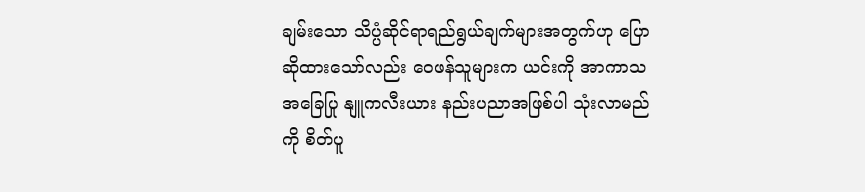ချမ်းသော သိပ္ပံဆိုင်ရာရည်ရွယ်ချက်များအတွက်ဟု ပြောဆိုထားသော်လည်း ဝေဖန်သူများက ယင်းကို အာကာသအခြေပြု နျူကလီးယား နည်းပညာအဖြစ်ပါ သုံးလာမည်ကို စိတ်ပူ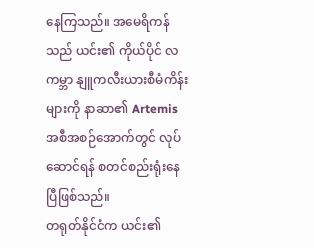နေကြသည်။ အမေရိကန်သည် ယင်း၏ ကိုယ်ပိုင် လကမ္ဘာ နျူကလီးယားစီမံကိန်းများကို နာဆာ၏ Artemis အစီအစဉ်အောက်တွင် လုပ်ဆောင်ရန် စတင်စည်းရုံးနေပြီဖြစ်သည်။
တရုတ်နိုင်ငံက ယင်း၏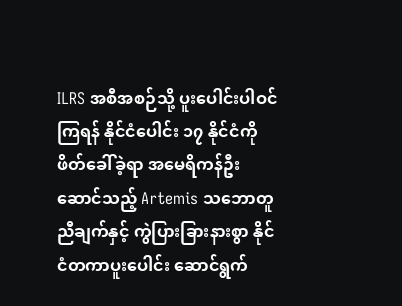ILRS အစီအစဉ်သို့ ပူးပေါင်းပါဝင်ကြရန် နိုင်ငံပေါင်း ၁၇ နိုင်ငံကို ဖိတ်ခေါ်ခဲ့ရာ အမေရိကန်ဦးဆောင်သည့် Artemis သဘောတူညီချက်နှင့် ကွဲပြားခြားနားစွာ နိုင်ငံတကာပူးပေါင်း ဆောင်ရွက်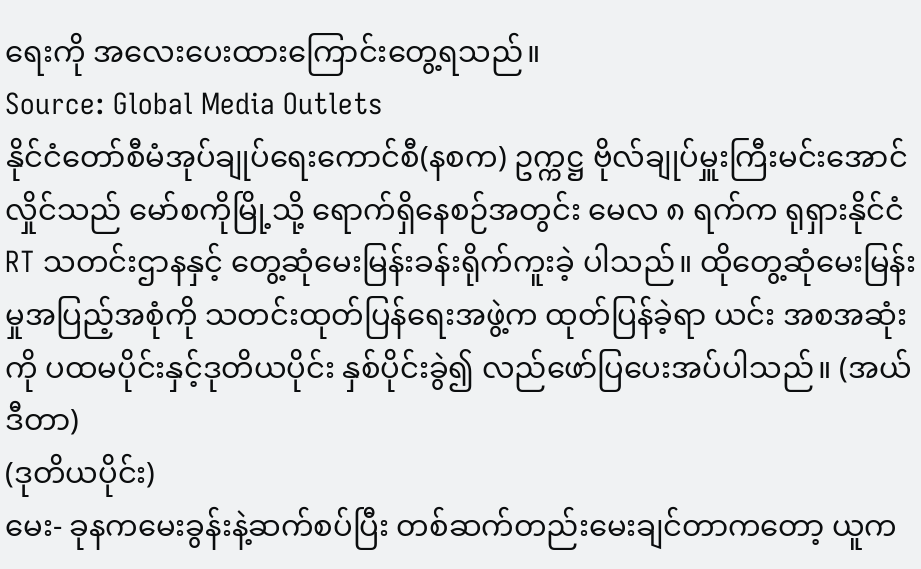ရေးကို အလေးပေးထားကြောင်းတွေ့ရသည်။
Source: Global Media Outlets
နိုင်ငံတော်စီမံအုပ်ချုပ်ရေးကောင်စီ(နစက) ဥက္ကဋ္ဌ ဗိုလ်ချုပ်မှူးကြီးမင်းအောင်လှိုင်သည် မော်စကိုမြို့သို့ ရောက်ရှိနေစဉ်အတွင်း မေလ ၈ ရက်က ရုရှားနိုင်ငံ RT သတင်းဌာနနှင့် တွေ့ဆုံမေးမြန်းခန်းရိုက်ကူးခဲ့ ပါသည်။ ထိုတွေ့ဆုံမေးမြန်းမှုအပြည့်အစုံကို သတင်းထုတ်ပြန်ရေးအဖွဲ့က ထုတ်ပြန်ခဲ့ရာ ယင်း အစအဆုံးကို ပထမပိုင်းနှင့်ဒုတိယပိုင်း နှစ်ပိုင်းခွဲ၍ လည်ဖော်ပြပေးအပ်ပါသည်။ (အယ်ဒီတာ)
(ဒုတိယပိုင်း)
မေး- ခုနကမေးခွန်းနဲ့ဆက်စပ်ပြီး တစ်ဆက်တည်းမေးချင်တာကတော့ ယူက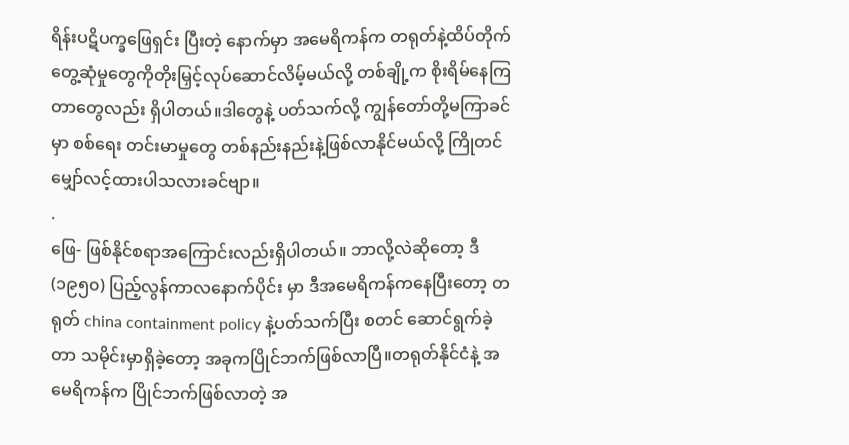ရိန်းပဋိပက္ခဖြေရှင်း ပြီးတဲ့ နောက်မှာ အမေရိကန်က တရုတ်နဲ့ထိပ်တိုက် တွေ့ဆုံမှုတွေကိုတိုးမြှင့်လုပ်ဆောင်လိမ့်မယ်လို့ တစ်ချို့က စိုးရိမ်နေကြတာတွေလည်း ရှိပါတယ်။ဒါတွေနဲ့ ပတ်သက်လို့ ကျွန်တော်တို့မကြာခင်မှာ စစ်ရေး တင်းမာမှုတွေ တစ်နည်းနည်းနဲ့ဖြစ်လာနိုင်မယ်လို့ ကြိုတင်မျှော်လင့်ထားပါသလားခင်ဗျာ။
.
ဖြေ- ဖြစ်နိုင်စရာအကြောင်းလည်းရှိပါတယ်။ ဘာလို့လဲဆိုတော့ ဒီ(၁၉၅၀) ပြည့်လွန်ကာလနောက်ပိုင်း မှာ ဒီအမေရိကန်ကနေပြီးတော့ တရုတ် china containment policy နဲ့ပတ်သက်ပြီး စတင် ဆောင်ရွက်ခဲ့တာ သမိုင်းမှာရှိခဲ့တော့ အခုကပြိုင်ဘက်ဖြစ်လာပြီ။တရုတ်နိုင်ငံနဲ့ အမေရိကန်က ပြိုင်ဘက်ဖြစ်လာတဲ့ အ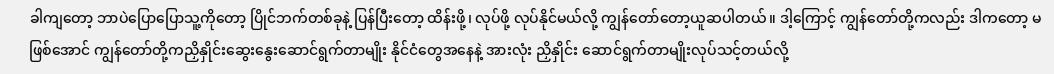ခါကျတော့ ဘာပဲပြောပြောသူ့ကိုတော့ ပြိုင်ဘက်တစ်ခုနဲ့ ပြန်ပြီးတော့ ထိန်းဖို့၊ လုပ်ဖို့ လုပ်နိုင်မယ်လို့ ကျွန်တော်တော့ယူဆပါတယ်။ ဒါ့ကြောင့် ကျွန်တော်တို့ကလည်း ဒါကတော့ မဖြစ်အောင် ကျွန်တော်တို့ကညှိနှိုင်းဆွေးနွေးဆောင်ရွက်တာမျိုး နိုင်ငံတွေအနေနဲ့ အားလုံး ညှိနှိုင်း ဆောင်ရွက်တာမျိုးလုပ်သင့်တယ်လို့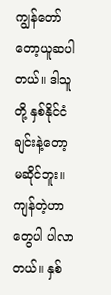ကျွန်တော်တော့ယူဆပါတယ်။ ဒါသူတို့ နှစ်နိုင်ငံ ချင်းနဲ့တော့ မဆိုင်ဘူး။ကျန်တဲ့ဟာတွေပါ ပါလာတယ်။ နှစ်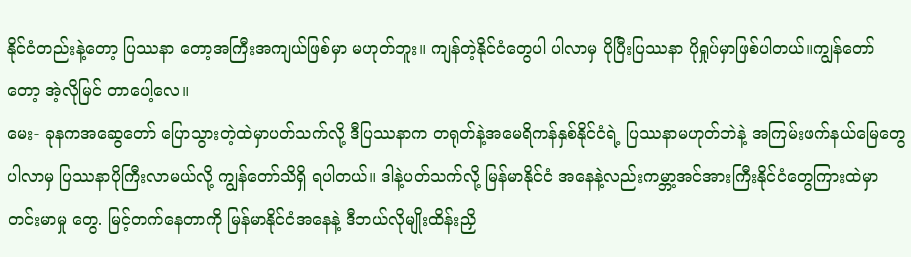နိုင်ငံတည်းနဲ့တော့ ပြဿနာ တော့အကြီးအကျယ်ဖြစ်မှာ မဟုတ်ဘူး။ ကျန်တဲ့နိုင်ငံတွေပါ ပါလာမှ ပိုပြီးပြဿနာ ပိုရှုပ်မှာဖြစ်ပါတယ်။ကျွန်တော်တော့ အဲ့လိုမြင် တာပေါ့လေ။
မေး- ခုနကအဆွေတော် ပြောသွားတဲ့ထဲမှာပတ်သက်လို့ ဒီပြဿနာက တရုတ်နဲ့အမေရိကန်နှစ်နိုင်ငံရဲ့ ပြဿနာမဟုတ်ဘဲနဲ့ အကြမ်းဖက်နယ်မြေတွေပါလာမှ ပြဿနာပိုကြီးလာမယ်လို့ ကျွန်တော်သိရှိ ရပါတယ်။ ဒါနဲ့ပတ်သက်လို့ မြန်မာနိုင်ငံ အနေနဲ့လည်းကမ္ဘာ့အင်အားကြီးနိုင်ငံတွေကြားထဲမှာ တင်းမာမှု တွေ. မြင့်တက်နေတာကို မြန်မာနိုင်ငံအနေနဲ့ ဒီဘယ်လိုမျိုးထိန်းညှိ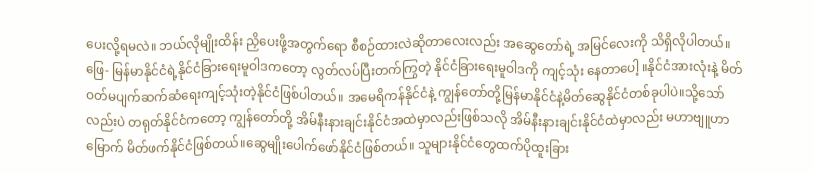ပေးလို့ရမလဲ။ ဘယ်လိုမျိုးထိန်း ညှိပေးဖို့အတွက်ရော စီစဉ်ထားလဲဆိုတာလေးလည်း အဆွေတော်ရဲ့ အမြင်လေးကို သိရှိလိုပါတယ်။
ဖြေ- မြန်မာနိုင်ငံရဲ့နိုင်ငံခြားရေးမူဝါဒကတော့ လွတ်လပ်ပြီးတက်ကြွတဲ့ နိုင်ငံခြားရေးမူဝါဒကို ကျင့်သုံး နေတာပေါ့ ။နိုင်ငံအားလုံးနဲ့ မိတ်ဝတ်မပျက်ဆက်ဆံရေးကျင့်သုံးတဲ့နိုင်ငံဖြစ်ပါတယ်။ အမေရိကန်နိုင်ငံနဲ့ ကျွန်တော်တို့မြန်မာနိုင်ငံနဲ့မိတ်ဆွေနိုင်ငံတစ်ခုပါပဲ။သို့သော်လည်းပဲ တရုတ်နိုင်ငံကတော့ ကျွန်တော်တို့ အိမ်နီးနားချင်းနိုင်ငံအထဲမှာလည်းဖြစ်သလို အိမ်နီးနားချင်းနိုင်ငံထဲမှာလည်း မဟာဗျူဟာမြောက် မိတ်ဖက်နိုင်ငံဖြစ်တယ်။ဆွေမျိုးပေါက်ဖော်နိုင်ငံဖြစ်တယ်။ သူများနိုင်ငံတွေထက်ပိုထူးခြား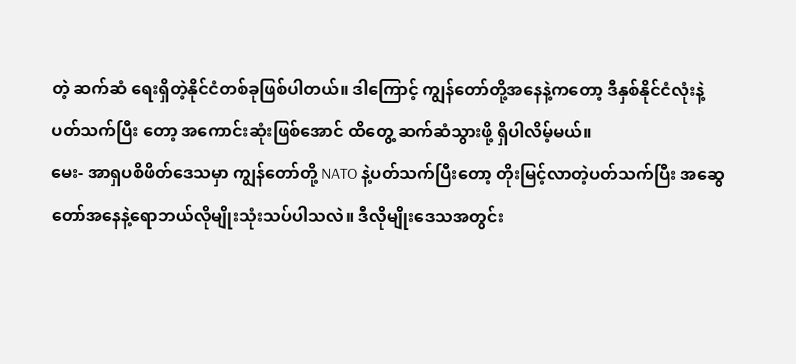တဲ့ ဆက်ဆံ ရေးရှိတဲ့နိုင်ငံတစ်ခုဖြစ်ပါတယ်။ ဒါကြောင့် ကျွန်တော်တို့အနေနဲ့ကတော့ ဒီနှစ်နိုင်ငံလုံးနဲ့ပတ်သက်ပြီး တော့ အကောင်းဆုံးဖြစ်အောင် ထိတွေ့ ဆက်ဆံသွားဖို့ ရှိပါလိမ့်မယ်။
မေး- အာရှပစိဖိတ်ဒေသမှာ ကျွန်တော်တို့ NATO နဲ့ပတ်သက်ပြီးတော့ တိုးမြင့်လာတဲ့ပတ်သက်ပြီး အဆွေတော်အနေနဲ့ရောဘယ်လိုမျိုးသုံးသပ်ပါသလဲ။ ဒီလိုမျိုးဒေသအတွင်း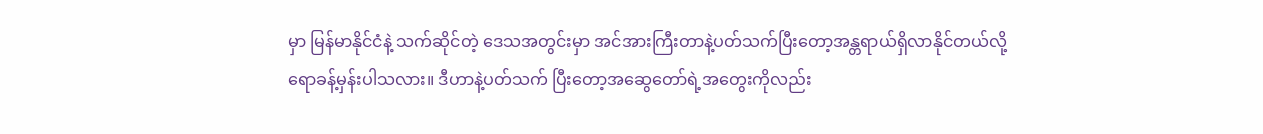မှာ မြန်မာနိုင်ငံနဲ့ သက်ဆိုင်တဲ့ ဒေသအတွင်းမှာ အင်အားကြီးတာနဲ့ပတ်သက်ပြီးတော့အန္တရာယ်ရှိလာနိုင်တယ်လို့ ရောခန့်မှန်းပါသလား။ ဒီဟာနဲ့ပတ်သက် ပြီးတော့အဆွေတော်ရဲ့အတွေးကိုလည်း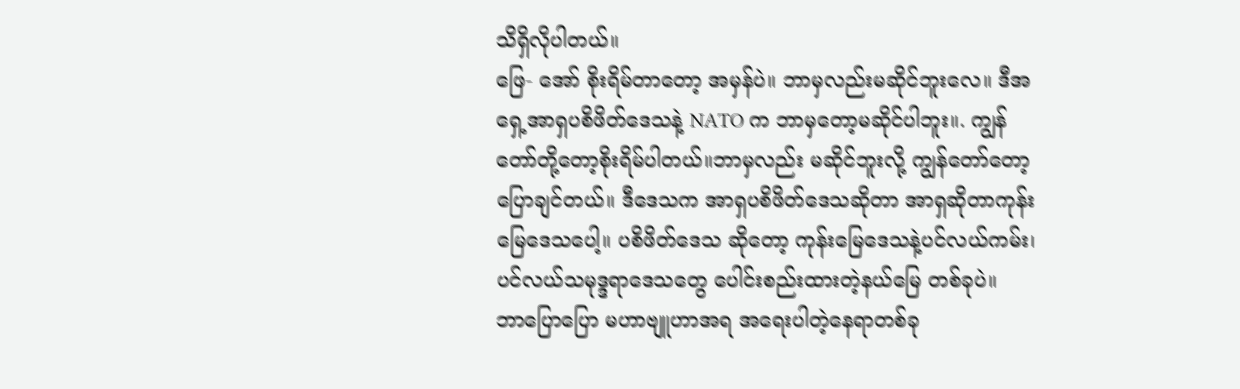သိရှိလိုပါတယ်။
ဖြေ- အော် စိုးရိမ်တာတော့ အမှန်ပဲ။ ဘာမှလည်းမဆိုင်ဘူးလေ။ ဒီအရှေ့အာရှပစိဖိတ်ဒေသနဲ့ NATO က ဘာမှတော့မဆိုင်ပါဘူး။. ကျွန်တော်တို့တော့စိုးရိမ်ပါတယ်။ဘာမှလည်း မဆိုင်ဘူးလို့ ကျွန်တော်တော့ ပြောချင်တယ်။ ဒီဒေသက အာရှပစိဖိတ်ဒေသဆိုတာ အာရှဆိုတာကုန်းမြေဒေသပေါ့။ ပစိဖိတ်ဒေသ ဆိုတော့ ကုန်းမြေဒေသနဲ့ပင်လယ်ကမ်း၊ ပင်လယ်သမုဒ္ဒရာဒေသတွေ ပေါင်းစည်းထားတဲ့နယ်မြေ တစ်ခုပဲ။
ဘာပြောပြော မဟာဗျူဟာအရ အရေးပါတဲ့နေရာတစ်ခု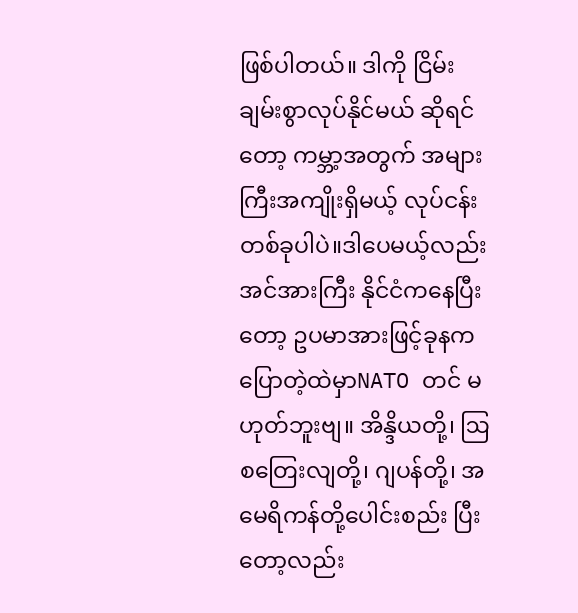ဖြစ်ပါတယ်။ ဒါကို ငြိမ်းချမ်းစွာလုပ်နိုင်မယ် ဆိုရင် တော့ ကမ္ဘာ့အတွက် အများကြီးအကျိုးရှိမယ့် လုပ်ငန်းတစ်ခုပါပဲ။ဒါပေမယ့်လည်း အင်အားကြီး နိုင်ငံကနေပြီးတော့ ဥပမာအားဖြင့်ခုနကပြောတဲ့ထဲမှာNATO တင် မဟုတ်ဘူးဗျ။ အိန္ဒိယတို့၊ ဩစတြေးလျတို့၊ ဂျပန်တို့၊ အမေရိကန်တို့ပေါင်းစည်း ပြီးတော့လည်း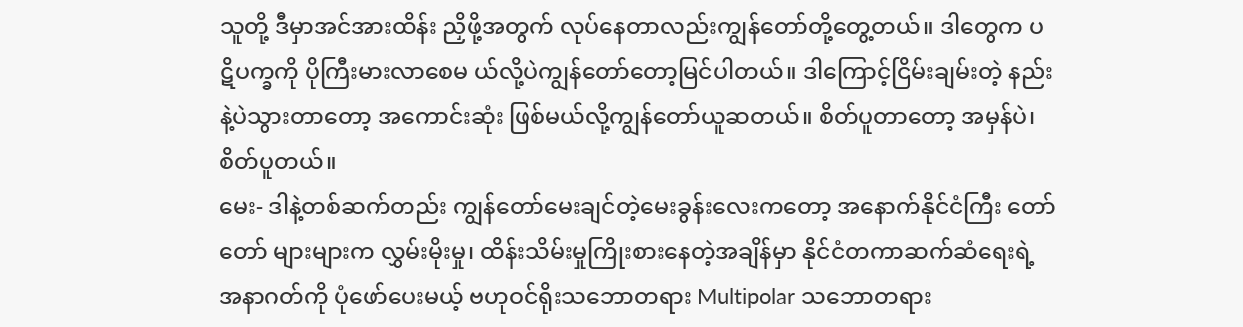သူတို့ ဒီမှာအင်အားထိန်း ညှိဖို့အတွက် လုပ်နေတာလည်းကျွန်တော်တို့တွေ့တယ်။ ဒါတွေက ပဋိပက္ခကို ပိုကြီးမားလာစေမ ယ်လို့ပဲကျွန်တော်တော့မြင်ပါတယ်။ ဒါကြောင့်ငြိမ်းချမ်းတဲ့ နည်းနဲ့ပဲသွားတာတော့ အကောင်းဆုံး ဖြစ်မယ်လို့ကျွန်တော်ယူဆတယ်။ စိတ်ပူတာတော့ အမှန်ပဲ၊ စိတ်ပူတယ်။
မေး- ဒါနဲ့တစ်ဆက်တည်း ကျွန်တော်မေးချင်တဲ့မေးခွန်းလေးကတော့ အနောက်နိုင်ငံကြီး တော်တော် များများက လွှမ်းမိုးမှု၊ ထိန်းသိမ်းမှုကြိုးစားနေတဲ့အချိန်မှာ နိုင်ငံတကာဆက်ဆံရေးရဲ့ အနာဂတ်ကို ပုံဖော်ပေးမယ့် ဗဟုဝင်ရိုးသဘောတရား Multipolar သဘောတရား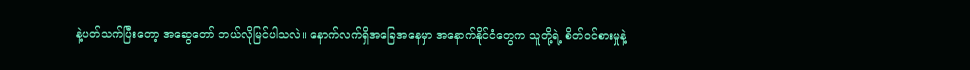နဲ့ပတ်သက်ပြီးတော့ အဆွေတော် ဘယ်လိုမြင်ပါသလဲ။ နောက်လက်ရှိအခြေအနေမှာ အနောက်နိုင်ငံတွေက သူတို့ရဲ့ စိတ်ဝင်စားမှုနဲ့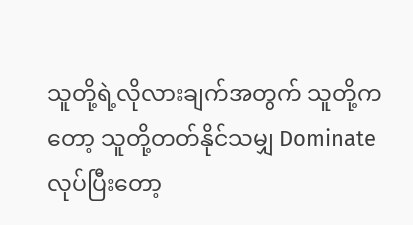သူတို့ရဲ့လိုလားချက်အတွက် သူတို့ကတော့ သူတို့တတ်နိုင်သမျှ Dominate လုပ်ပြီးတော့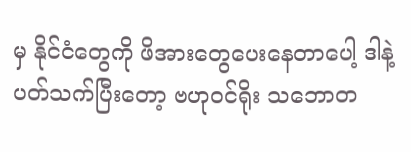မှ နိုင်ငံတွေကို ဖိအားတွေပေးနေတာပေါ့ ဒါနဲ့ပတ်သက်ပြီးတော့ ဗဟုဝင်ရိုး သဘောတ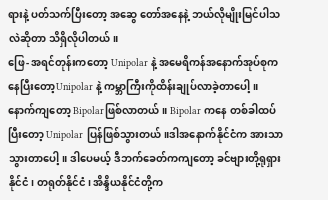ရားနဲ့ ပတ်သက်ပြီးတော့ အဆွေ တော်အနေနဲ့ ဘယ်လိုမျိုးမြင်ပါသလဲဆိုတာ သိရှိလိုပါတယ်။
ဖြေ- အရင်တုန်းကတော့ Unipolar နဲ့ အမေရိကန်အနောက်အုပ်စုကနေပြီးတော့Unipolar နဲ့ ကမ္ဘာကြီးကိုထိန်းချုပ်လာခဲ့တာပေါ့။ နောက်ကျတော့ Bipolarဖြစ်လာတယ်။ Bipolar ကနေ တစ်ခါထပ်ပြီးတော့ Unipolar ပြန်ဖြစ်သွားတယ်။ဒါအနောက်နိုင်ငံက အားသာသွားတာပေါ့။ ဒါပေမယ့် ဒီဘက်ခေတ်ကကျတော့ ခင်ဗျားတို့ရုရှားနိုင်ငံ၊ တရုတ်နိုင်ငံ၊ အိန္ဒိယနိုင်ငံတို့က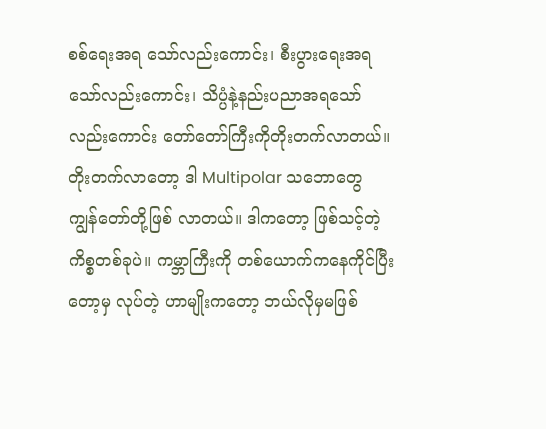စစ်ရေးအရ သော်လည်းကောင်း၊ စီးပွားရေးအရသော်လည်းကောင်း၊ သိပ္ပံနဲ့နည်းပညာအရသော်လည်းကောင်း တော်တော်ကြီးကိုတိုးတက်လာတယ်။ တိုးတက်လာတော့ ဒါ Multipolar သဘောတွေ ကျွန်တော်တို့ဖြစ် လာတယ်။ ဒါကတော့ ဖြစ်သင့်တဲ့ကိစ္စတစ်ခုပဲ။ ကမ္ဘာကြီးကို တစ်ယောက်ကနေကိုင်ပြီးတော့မှ လုပ်တဲ့ ဟာမျိုးကတော့ ဘယ်လိုမှမဖြစ်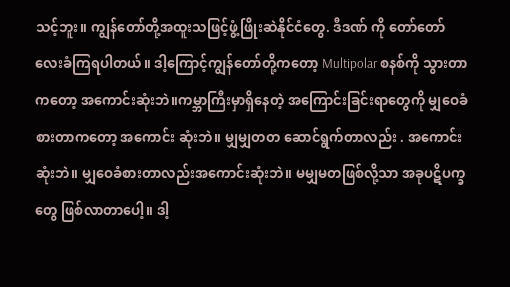သင့်ဘူး။ ကျွန်တော်တို့အထူးသဖြင့်ဖွံ့ဖြိုးဆဲနိုင်ငံတွေ. ဒီဒဏ် ကို တော်တော်လေးခံကြရပါတယ်။ ဒါ့ကြောင့်ကျွန်တော်တို့ကတော့ Multipolar စနစ်ကို သွားတာကတော့ အကောင်းဆုံးဘဲ။ကမ္ဘာကြီးမှာရှိနေတဲ့ အကြောင်းခြင်းရာတွေကို မျှဝေခံစားတာကတော့ အကောင်း ဆုံးဘဲ။ မျှမျှတတ ဆောင်ရွက်တာလည်း . အကောင်းဆုံးဘဲ။ မျှဝေခံစားတာလည်းအကောင်းဆုံးဘဲ။ မမျှမတဖြစ်လို့သာ အခုပဋိပက္ခတွေ ဖြစ်လာတာပေါ့။ ဒါ့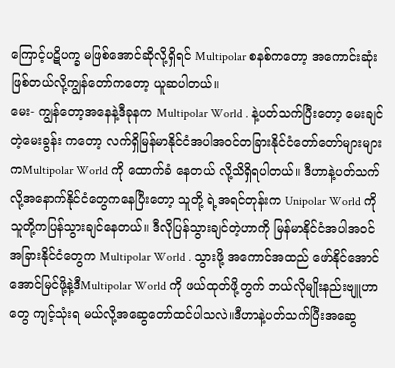ကြောင့်ပဋိပက္ခ မဖြစ်အောင်ဆိုလို့ရှိရင် Multipolar စနစ်ကတော့ အကောင်းဆုံးဖြစ်တယ်လို့ကျွန်တော်ကတော့ ယူဆပါတယ်။
မေး- ကျွန်တော့အနေနဲ့ဒီခုနက Multipolar World . နဲ့ပတ်သက်ပြီးတော့ မေးချင်တဲ့မေးခွန်း ကတော့ လက်ရှိမြန်မာနိုင်ငံအပါအဝင်တခြားနိုင်ငံတော်တော်များများကMultipolar World ကို ထောက်ခံ နေတယ် လို့သိရှိရပါတယ်။ ဒီဟာနဲ့ပတ်သက်လို့အနောက်နိုင်ငံတွေကနေပြီးတော့ သူတို့ ရဲ့အရင်တုန်းက Unipolar World ကိုသူတို့ကပြန်သွားချင်နေတယ်။ ဒီလိုပြန်သွားချင်တဲ့ဟာကို မြန်မာနိုင်ငံအပါအဝင် အခြားနိုင်ငံတွေက Multipolar World . သွားဖို့ အကောင်အထည် ဖော်နိုင်အောင် အောင်မြင်ဖို့နဲ့ဒီMultipolar World ကို ဖယ်ထုတ်ဖို့တွက် ဘယ်လိုမျိုးနည်းဗျူဟာတွေ ကျင့်သုံးရ မယ်လို့အဆွေတော်ထင်ပါသလဲ။ဒီဟာနဲ့ပတ်သက်ပြီးအဆွေ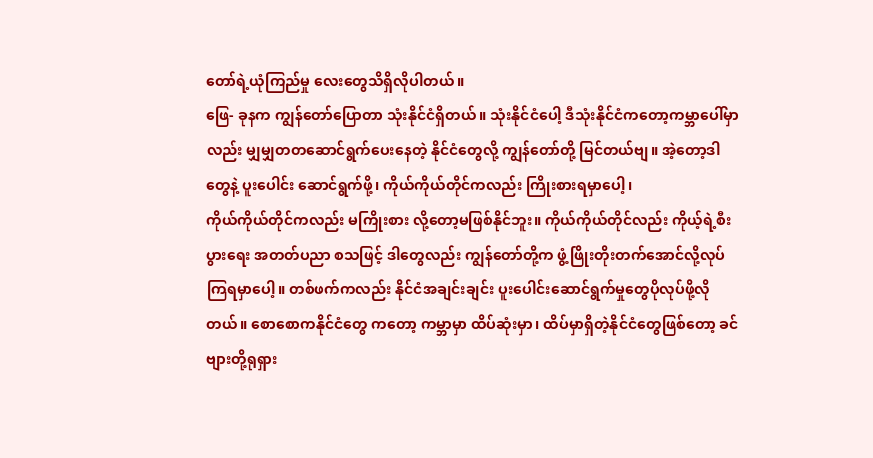တော်ရဲ့ယုံကြည်မှု လေးတွေသိရှိလိုပါတယ်။
ဖြေ- ခုနက ကျွန်တော်ပြောတာ သုံးနိုင်ငံရှိတယ်။ သုံးနိုင်ငံပေါ့ ဒီသုံးနိုင်ငံကတော့ကမ္ဘာပေါ်မှာလည်း မျှမျှတတဆောင်ရွက်ပေးနေတဲ့ နိုင်ငံတွေလို့ ကျွန်တော်တို့ မြင်တယ်ဗျ။ အဲ့တော့ဒါတွေနဲ့ ပူးပေါင်း ဆောင်ရွက်ဖို့၊ ကိုယ်ကိုယ်တိုင်ကလည်း ကြိုးစားရမှာပေါ့၊
ကိုယ်ကိုယ်တိုင်ကလည်း မကြိုးစား လို့တော့မဖြစ်နိုင်ဘူး။ ကိုယ်ကိုယ်တိုင်လည်း ကိုယ့်ရဲ့စီးပွားရေး အတတ်ပညာ စသဖြင့် ဒါတွေလည်း ကျွန်တော်တို့က ဖွံ့ဖြိုးတိုးတက်အောင်လို့လုပ်ကြရမှာပေါ့။ တစ်ဖက်ကလည်း နိုင်ငံအချင်းချင်း ပူးပေါင်းဆောင်ရွက်မှုတွေပိုလုပ်ဖို့လိုတယ်။ စောစောကနိုင်ငံတွေ ကတော့ ကမ္ဘာမှာ ထိပ်ဆုံးမှာ၊ ထိပ်မှာရှိတဲ့နိုင်ငံတွေဖြစ်တော့ ခင်ဗျားတို့ရုရှား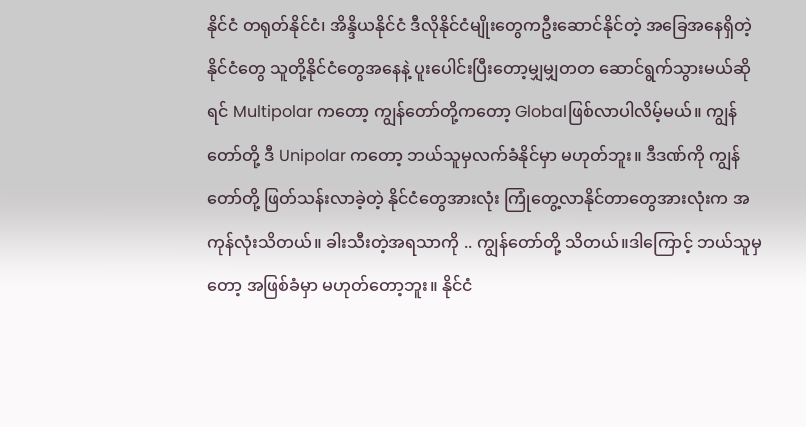နိုင်ငံ တရုတ်နိုင်ငံ၊ အိန္ဒိယနိုင်ငံ ဒီလိုနိုင်ငံမျိုးတွေကဦးဆောင်နိုင်တဲ့ အခြေအနေရှိတဲ့ နိုင်ငံတွေ သူတို့နိုင်ငံတွေအနေနဲ့ ပူးပေါင်းပြီးတော့မျှမျှတတ ဆောင်ရွက်သွားမယ်ဆိုရင် Multipolar ကတော့ ကျွန်တော်တို့ကတော့ Globalဖြစ်လာပါလိမ့်မယ်။ ကျွန်တော်တို့ ဒီ Unipolar ကတော့ ဘယ်သူမှလက်ခံနိုင်မှာ မဟုတ်ဘူး။ ဒီဒဏ်ကို ကျွန်တော်တို့ ဖြတ်သန်းလာခဲ့တဲ့ နိုင်ငံတွေအားလုံး ကြုံတွေ့လာနိုင်တာတွေအားလုံးက အကုန်လုံးသိတယ်။ ခါးသီးတဲ့အရသာကို .. ကျွန်တော်တို့ သိတယ်။ဒါကြောင့် ဘယ်သူမှတော့ အဖြစ်ခံမှာ မဟုတ်တော့ဘူး။ နိုင်ငံ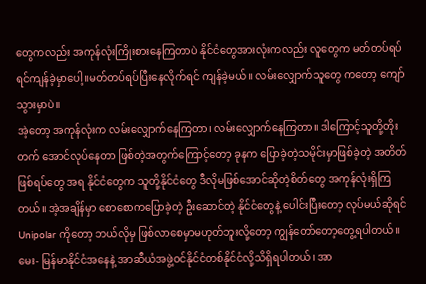တွေကလည်း အကုန်လုံးကြိုးစားနေကြတာပဲ နိုင်ငံတွေအားလုံးကလည်း လူတွေက မတ်တပ်ရပ်ရင်ကျန်ခဲ့မှာပေါ့။မတ်တပ်ရပ်ပြီးနေလိုက်ရင် ကျန်ခဲ့မယ်။ လမ်းလျှောက်သူတွေ ကတော့ ကျော်သွားမှာပဲ။
အဲ့တော့ အကုန်လုံးက လမ်းလျှောက်နေကြတာ၊ လမ်းလျှောက်နေကြတာ။ ဒါကြောင့်သူတို့တိုးတက် အောင်လုပ်နေတာ ဖြစ်တဲ့အတွက်ကြောင့်တော့ ခုနက ပြောခဲ့တဲ့သမိုင်းမှာဖြစ်ခဲ့တဲ့ အတိတ်ဖြစ်ရပ်တွေ အရ နိုင်ငံတွေက သူတို့နိုင်ငံတွေ ဒီလိုမဖြစ်အောင်ဆိုတဲ့စိတ်တွေ အကုန်လုံးရှိကြတယ်။ အဲ့အချိန်မှာ စောစောကပြောခဲ့တဲ့ ဦးဆောင်တဲ့ နိုင်ငံတွေနဲ့ ပေါင်းပြီးတော့ လုပ်မယ်ဆိုရင် Unipolar ကိုတော့ ဘယ်လိုမှ ဖြစ်လာစေမှာမဟုတ်ဘူးလို့တော့ ကျွန်တော်တော့တွေ့ရပါတယ်။
မေး- မြန်မာနိုင်ငံအနေနဲ့ အာဆီယံအဖွဲ့ဝင်နိုင်ငံတစ်နိုင်ငံလို့သိရှိရပါတယ်၊ အာ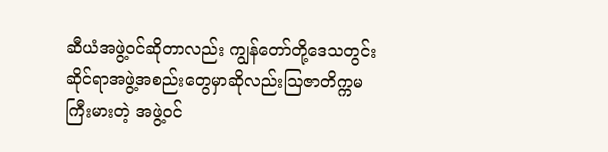ဆီယံအဖွဲ့ဝင်ဆိုတာလည်း ကျွန်တော်တို့ဒေသတွင်းဆိုင်ရာအဖွဲ့အစည်းတွေမှာဆိုလည်းဩဇာတိက္ကမ ကြီးမားတဲ့ အဖွဲ့ဝင်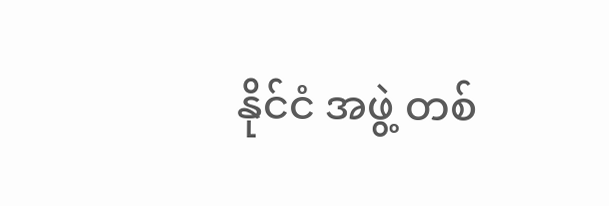နိုင်ငံ အဖွဲ့ တစ်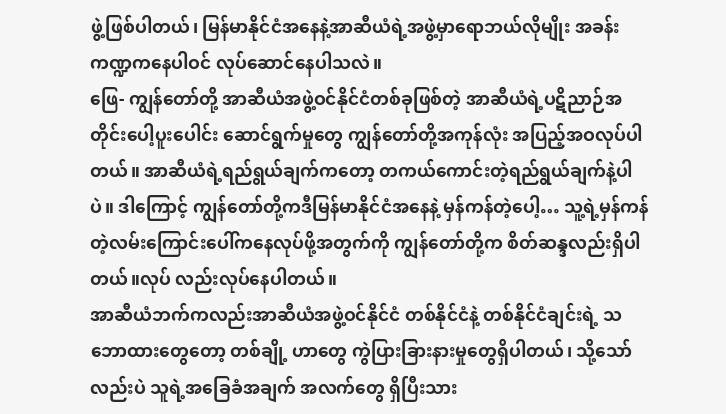ဖွဲ့ဖြစ်ပါတယ်၊ မြန်မာနိုင်ငံအနေနဲ့အာဆီယံရဲ့အဖွဲ့မှာရောဘယ်လိုမျိုး အခန်းကဏ္ဍကနေပါဝင် လုပ်ဆောင်နေပါသလဲ။
ဖြေ- ကျွန်တော်တို့ အာဆီယံအဖွဲ့ဝင်နိုင်ငံတစ်ခုဖြစ်တဲ့ အာဆီယံရဲ့ပဋိညာဉ်အတိုင်းပေါ့ပူးပေါင်း ဆောင်ရွက်မှုတွေ ကျွန်တော်တို့အကုန်လုံး အပြည့်အဝလုပ်ပါတယ်။ အာဆီယံရဲ့ရည်ရွယ်ချက်ကတော့ တကယ်ကောင်းတဲ့ရည်ရွယ်ချက်နဲ့ပါပဲ။ ဒါကြောင့် ကျွန်တော်တို့ကဒီမြန်မာနိုင်ငံအနေနဲ့ မှန်ကန်တဲ့ပေါ့… သူ့ရဲ့မှန်ကန်တဲ့လမ်းကြောင်းပေါ်ကနေလုပ်ဖို့အတွက်ကို ကျွန်တော်တို့က စိတ်ဆန္ဒလည်းရှိပါတယ်။လုပ် လည်းလုပ်နေပါတယ်။
အာဆီယံဘက်ကလည်းအာဆီယံအဖွဲ့ဝင်နိုင်ငံ တစ်နိုင်ငံနဲ့ တစ်နိုင်ငံချင်းရဲ့ သဘောထားတွေတော့ တစ်ချို့ ဟာတွေ ကွဲပြားခြားနားမှုတွေရှိပါတယ်၊ သို့သော်လည်းပဲ သူရဲ့အခြေခံအချက် အလက်တွေ ရှိပြီးသား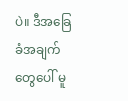ပဲ။ ဒီအခြေခံအချက်တွေပေါ် မူ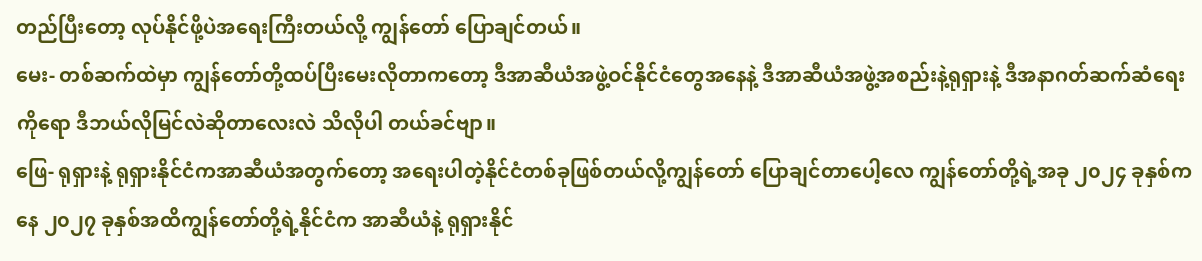တည်ပြီးတော့ လုပ်နိုင်ဖို့ပဲအရေးကြီးတယ်လို့ ကျွန်တော် ပြောချင်တယ်။
မေး- တစ်ဆက်ထဲမှာ ကျွန်တော်တို့ထပ်ပြီးမေးလိုတာကတော့ ဒီအာဆီယံအဖွဲ့ဝင်နိုင်ငံတွေအနေနဲ့ ဒီအာဆီယံအဖွဲ့အစည်းနဲ့ရုရှားနဲ့ ဒီအနာဂတ်ဆက်ဆံရေးကိုရော ဒီဘယ်လိုမြင်လဲဆိုတာလေးလဲ သိလိုပါ တယ်ခင်ဗျာ။
ဖြေ- ရုရှားနဲ့ ရုရှားနိုင်ငံကအာဆီယံအတွက်တော့ အရေးပါတဲ့နိုင်ငံတစ်ခုဖြစ်တယ်လို့ကျွန်တော် ပြောချင်တာပေါ့လေ ကျွန်တော်တို့ရဲ့အခု ၂၀၂၄ ခုနှစ်ကနေ ၂၀၂၇ ခုနှစ်အထိကျွန်တော်တို့ရဲ့နိုင်ငံက အာဆီယံနဲ့ ရုရှားနိုင်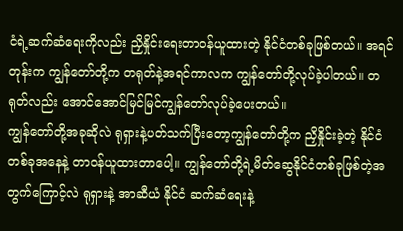ငံရဲ့ဆက်ဆံရေးကိုလည်း ညှိနှိုင်းရေးတာဝန်ယူထားတဲ့ နိုင်ငံတစ်ခုဖြစ်တယ်။ အရင်တုန်းက ကျွန်တော်တို့က တရုတ်နဲ့အရင်ကာလက ကျွန်တော်တို့လုပ်ခဲ့ပါတယ်။ တရုတ်လည်း အောင်အောင်မြင်မြင်ကျွန်တော်လုပ်ခဲ့ပေးတယ်။
ကျွန်တော်တို့အခုဆိုလဲ ရုရှားနဲ့ပတ်သက်ပြီးတော့ကျွန်တော်တို့က ညှိနှိုင်းခဲ့တဲ့ နိုင်ငံတစ်ခုအနေနဲ့ တာဝန်ယူထားတာပေါ့။ ကျွန်တော်တို့ရဲ့မိတ်ဆွေနိုင်ငံတစ်ခုဖြစ်တဲ့အတွက်ကြောင့်လဲ ရုရှားနဲ့ အာဆီယံ နိုင်ငံ ဆက်ဆံရေးနဲ့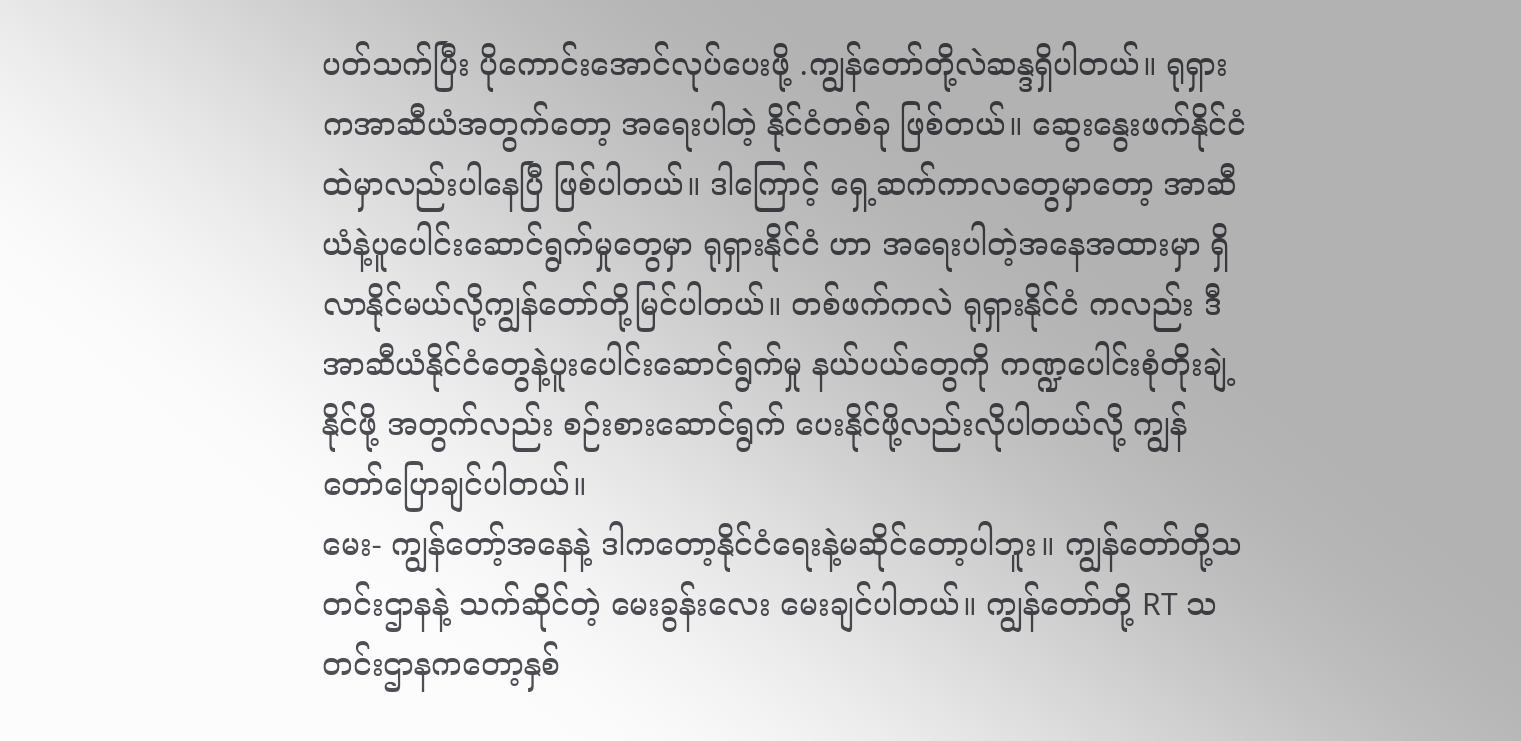ပတ်သက်ပြီး ပိုကောင်းအောင်လုပ်ပေးဖို့ .ကျွန်တော်တို့လဲဆန္ဒရှိပါတယ်။ ရုရှားကအာဆီယံအတွက်တော့ အရေးပါတဲ့ နိုင်ငံတစ်ခု ဖြစ်တယ်။ ဆွေးနွေးဖက်နိုင်ငံထဲမှာလည်းပါနေပြီ ဖြစ်ပါတယ်။ ဒါကြောင့် ရှေ့ဆက်ကာလတွေမှာတော့ အာဆီယံနဲ့ပူပေါင်းဆောင်ရွက်မှုတွေမှာ ရုရှားနိုင်ငံ ဟာ အရေးပါတဲ့အနေအထားမှာ ရှိလာနိုင်မယ်လို့ကျွန်တော်တို့မြင်ပါတယ်။ တစ်ဖက်ကလဲ ရုရှားနိုင်ငံ ကလည်း ဒီ အာဆီယံနိုင်ငံတွေနဲ့ပူးပေါင်းဆောင်ရွက်မှု နယ်ပယ်တွေကို ကဏ္ဍပေါင်းစုံတိုးချဲ့နိုင်ဖို့ အတွက်လည်း စဉ်းစားဆောင်ရွက် ပေးနိုင်ဖို့လည်းလိုပါတယ်လို့ ကျွန်တော်ပြောချင်ပါတယ်။
မေး- ကျွန်တော့်အနေနဲ့ ဒါကတော့နိုင်ငံရေးနဲ့မဆိုင်တော့ပါဘူး။ ကျွန်တော်တို့သတင်းဌာနနဲ့ သက်ဆိုင်တဲ့ မေးခွန်းလေး မေးချင်ပါတယ်။ ကျွန်တော်တို့ RT သတင်းဌာနကတော့နှစ်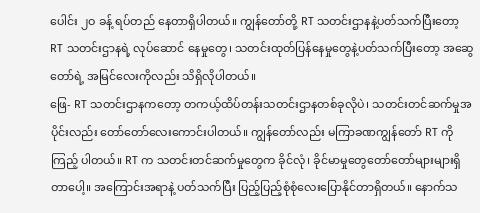ပေါင်း ၂ဝ ခန့် ရပ်တည် နေတာရှိပါတယ်။ ကျွန်တော်တို့ RT သတင်းဌာနနဲ့ပတ်သက်ပြီးတော့ RT သတင်းဌာနရဲ့ လုပ်ဆောင် နေမှုတွေ၊ သတင်းထုတ်ပြန်နေမှုတွေနဲ့ပတ်သက်ပြီးတော့ အဆွေတော်ရဲ့ အမြင်လေးကိုလည်း သိရှိလိုပါတယ်။
ဖြေ- RT သတင်းဌာနကတော့ တကယ့်ထိပ်တန်းသတင်းဌာနတစ်ခုလိုပဲ၊ သတင်းတင်ဆက်မှုအပိုင်းလည်း တော်တော်လေးကောင်းပါတယ်။ ကျွန်တော်လည်း မကြာခဏကျွန်တော် RT ကို ကြည့် ပါတယ်။ RT က သတင်းတင်ဆက်မှုတွေက ခိုင်လုံ၊ ခိုင်မာမှုတွေတော်တော်များများရှိတာပေါ့။ အကြောင်းအရာနဲ့ ပတ်သက်ပြီး ပြည့်ပြည့်စုံစုံလေးပြောနိုင်တာရှိတယ်။ နောက်သ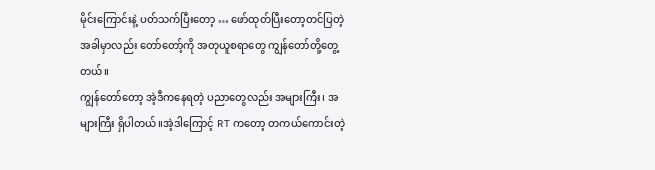မိုင်းကြောင်းနဲ့ ပတ်သက်ပြီးတော့ … ဖော်ထုတ်ပြီးတော့တင်ပြတဲ့အခါမှာလည်း တော်တော့်ကို အတုယူစရာတွေ ကျွန်တော်တို့တွေ့တယ်။
ကျွန်တော်တော့ အဲ့ဒီကနေရတဲ့ ပညာတွေလည်း အများကြီး၊ အများကြီး ရှိပါတယ်။အဲ့ဒါကြောင့် RT ကတော့ တကယ်ကောင်းတဲ့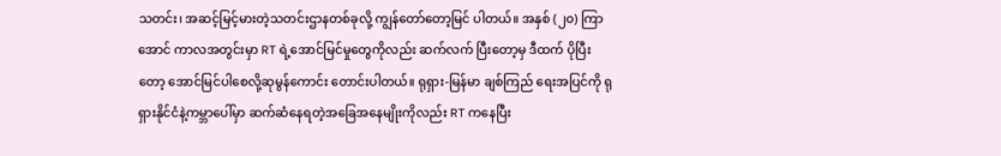သတင်း၊ အဆင့်မြင့်မားတဲ့သတင်းဌာနတစ်ခုလို့ ကျွန်တော်တော့မြင် ပါတယ်။ အနှစ် (၂၀) ကြာအောင် ကာလအတွင်းမှာ RT ရဲ့အောင်မြင်မှုတွေကိုလည်း ဆက်လက် ပြီးတော့မှ ဒီထက် ပိုပြီးတော့ အောင်မြင်ပါစေလို့ဆုမွန်ကောင်း တောင်းပါတယ်။ ရုရှား-မြန်မာ ချစ်ကြည် ရေးအပြင်ကို ရုရှားနိုင်ငံနဲ့ကမ္ဘာပေါ်မှာ ဆက်ဆံနေရတဲ့အခြေအနေမျိုးကိုလည်း RT ကနေပြီး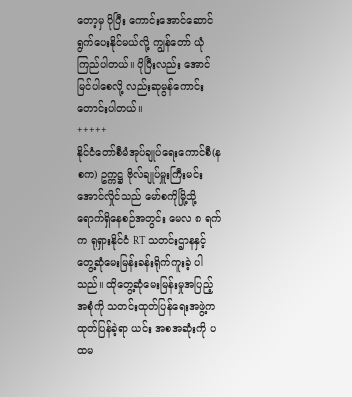တော့မှ ပိုပြီး ကောင်းအောင်ဆောင်ရွက်ပေးနိုင်မယ်လို့ ကျွန်တော် ယုံကြည်ပါတယ်။ ပိုပြီးလည်း အောင်မြင်ပါစေလို့ လည်းဆုမွန်ကောင်းတောင်းပါတယ်။
+++++
နိုင်ငံတော်စီမံအုပ်ချုပ်ရေးကောင်စီ(နစက) ဥက္ကဋ္ဌ ဗိုလ်ချုပ်မှူးကြီးမင်းအောင်လှိုင်သည် မော်စကိုမြို့သို့ ရောက်ရှိနေစဉ်အတွင်း မေလ ၈ ရက်က ရုရှားနိုင်ငံ RT သတင်းဌာနနှင့် တွေ့ဆုံမေးမြန်းခန်းရိုက်ကူးခဲ့ ပါသည်။ ထိုတွေ့ဆုံမေးမြန်းမှုအပြည့်အစုံကို သတင်းထုတ်ပြန်ရေးအဖွဲ့က ထုတ်ပြန်ခဲ့ရာ ယင်း အစအဆုံးကို ပထမ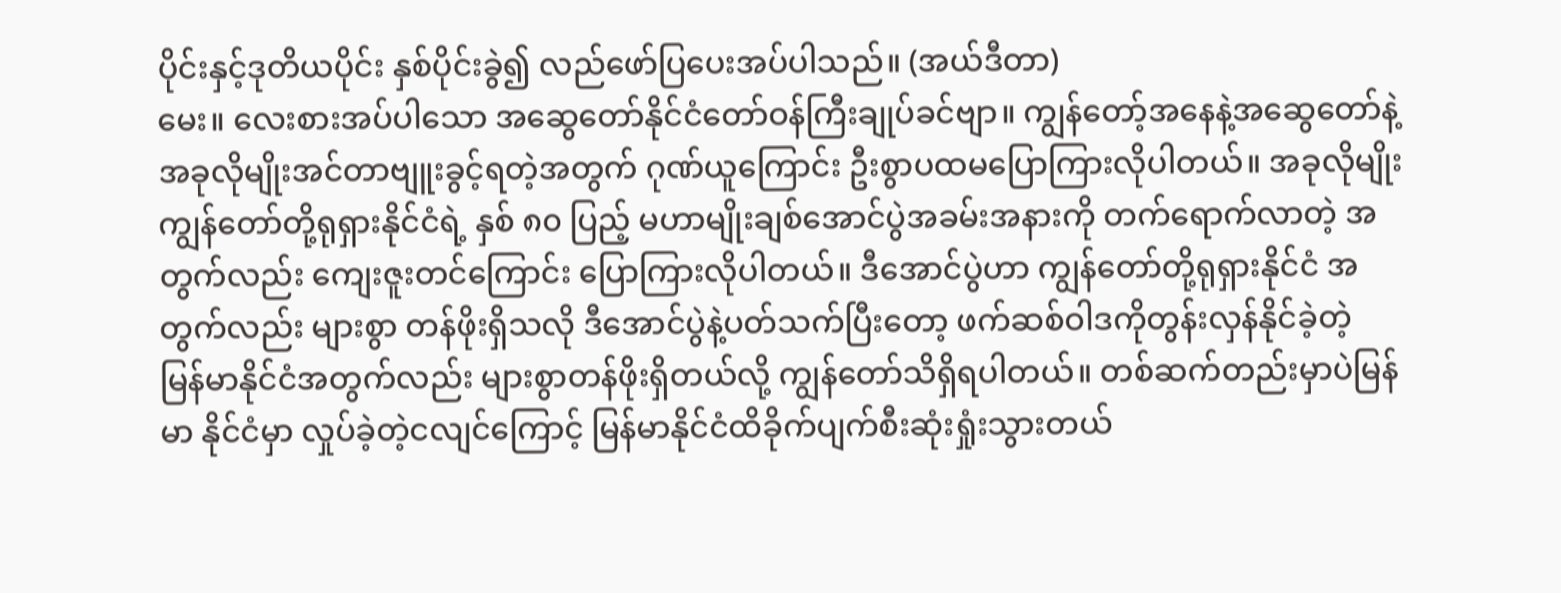ပိုင်းနှင့်ဒုတိယပိုင်း နှစ်ပိုင်းခွဲ၍ လည်ဖော်ပြပေးအပ်ပါသည်။ (အယ်ဒီတာ)
မေး။ လေးစားအပ်ပါသော အဆွေတော်နိုင်ငံတော်ဝန်ကြီးချုပ်ခင်ဗျာ။ ကျွန်တော့်အနေနဲ့အဆွေတော်နဲ့ အခုလိုမျိုးအင်တာဗျူးခွင့်ရတဲ့အတွက် ဂုဏ်ယူကြောင်း ဦးစွာပထမပြောကြားလိုပါတယ်။ အခုလိုမျိုး ကျွန်တော်တို့ရုရှားနိုင်ငံရဲ့ နှစ် ၈၀ ပြည့် မဟာမျိုးချစ်အောင်ပွဲအခမ်းအနားကို တက်ရောက်လာတဲ့ အတွက်လည်း ကျေးဇူးတင်ကြောင်း ပြောကြားလိုပါတယ်။ ဒီအောင်ပွဲဟာ ကျွန်တော်တို့ရုရှားနိုင်ငံ အတွက်လည်း များစွာ တန်ဖိုးရှိသလို ဒီအောင်ပွဲနဲ့ပတ်သက်ပြီးတော့ ဖက်ဆစ်ဝါဒကိုတွန်းလှန်နိုင်ခဲ့တဲ့ မြန်မာနိုင်ငံအတွက်လည်း များစွာတန်ဖိုးရှိတယ်လို့ ကျွန်တော်သိရှိရပါတယ်။ တစ်ဆက်တည်းမှာပဲမြန်မာ နိုင်ငံမှာ လှုပ်ခဲ့တဲ့ငလျင်ကြောင့် မြန်မာနိုင်ငံထိခိုက်ပျက်စီးဆုံးရှုံးသွားတယ်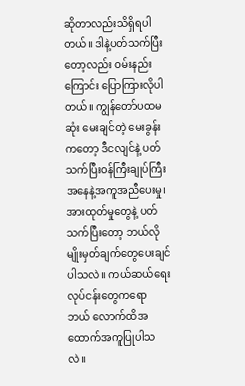ဆိုတာလည်းသိရှိရပါတယ်။ ဒါနဲ့ပတ်သက်ပြီးတော့လည်း ဝမ်းနည်းကြောင်း ပြောကြားလိုပါတယ်။ ကျွန်တော်ပထမဆုံး မေးချင်တဲ့ မေးခွန်းကတော့ ဒီငလျင်နဲ့ ပတ်သက်ပြီးဝန်ကြီးချုပ်ကြီးအနေနဲ့အကူအညီပေးမှု၊ အားထုတ်မှုတွေနဲ့ ပတ်သက်ပြီးတော့ ဘယ်လိုမျိုးမှတ်ချက်တွေပေးချင်ပါသလဲ။ ကယ်ဆယ်ရေးလုပ်ငန်းတွေကရော ဘယ် လောက်ထိအထောက်အကူပြုပါသလဲ။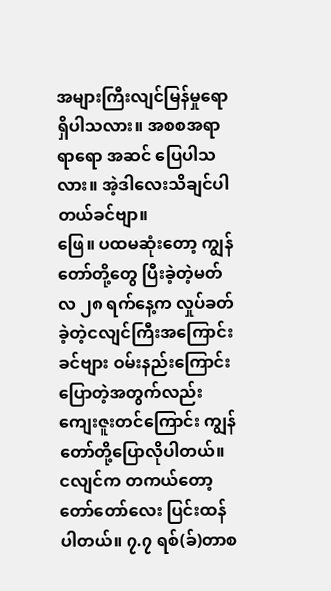အများကြီးလျင်မြန်မှုရောရှိပါသလား။ အစစအရာရာရော အဆင် ပြေပါသလား။ အဲ့ဒါလေးသိချင်ပါတယ်ခင်ဗျာ။
ဖြေ။ ပထမဆုံးတော့ ကျွန်တော်တို့တွေ ပြီးခဲ့တဲ့မတ်လ ၂၈ ရက်နေ့က လှုပ်ခတ်ခဲ့တဲ့ငလျင်ကြီးအကြောင်း ခင်ဗျား ဝမ်းနည်းကြောင်းပြောတဲ့အတွက်လည်း ကျေးဇူးတင်ကြောင်း ကျွန်တော်တို့ပြောလိုပါတယ်။ ငလျင်က တကယ်တော့ တော်တော်လေး ပြင်းထန်ပါတယ်။ ၇.၇ ရစ်(ခ်)တာစ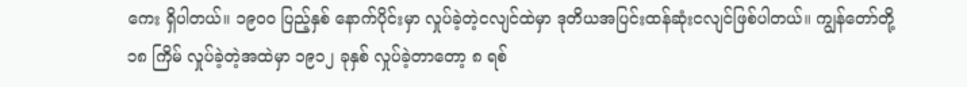ကေး ရှိပါတယ်။ ၁၉၀၀ ပြည့်နှစ် နောက်ပိုင်းမှာ လှုပ်ခဲ့တဲ့ငလျင်ထဲမှာ ဒုတိယအပြင်းထန်ဆုံးငလျင်ဖြစ်ပါတယ်။ ကျွန်တော်တို့ ၁၈ ကြိမ် လှုပ်ခဲ့တဲ့အထဲမှာ ၁၉၁၂ ခုနှစ် လှုပ်ခဲ့တာတော့ ၈ ရစ်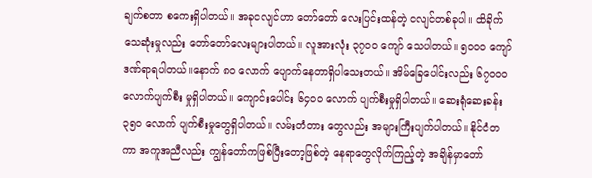ချက်စတာ စကေးရှိပါတယ်။ အခုငလျင်ဟာ တော်တော် လေးပြင်းထန်တဲ့ ငလျင်တစ်ခုပါ။ ထိခိုက်သေဆုံးမှုလည်း တော်တော်လေးများပါတယ်။ လူအားလုံး ၃၇၀၀ ကျော် သေပါတယ်။ ၅၀၀၀ ကျော် ဒဏ်ရာရပါတယ်။နောက် ၈၀ လောက် ပျောက်နေတာရှိပါသေးတယ်။ အိမ်ခြေပေါင်းလည်း ၆၇၀၀၀လောက်ပျက်စီး မှုရှိပါတယ်။ ကျောင်းပေါင်း ၆၄၀၀ လောက် ပျက်စီးမှုရှိပါတယ်။ ဆေးရုံဆေးခန်း ၃၅၀ လောက် ပျက်စီးမှုတွေရှိပါတယ်။ လမ်းတံတား တွေလည်း အများကြီးပျက်ပါတယ်။ နိုင်ငံတကာ အကူအညီလည်း ကျွန်တော်ကဖြစ်ပြီးတော့ဖြစ်တဲ့ နေရာတွေလိုက်ကြည့်တဲ့ အချိန်မှာတော်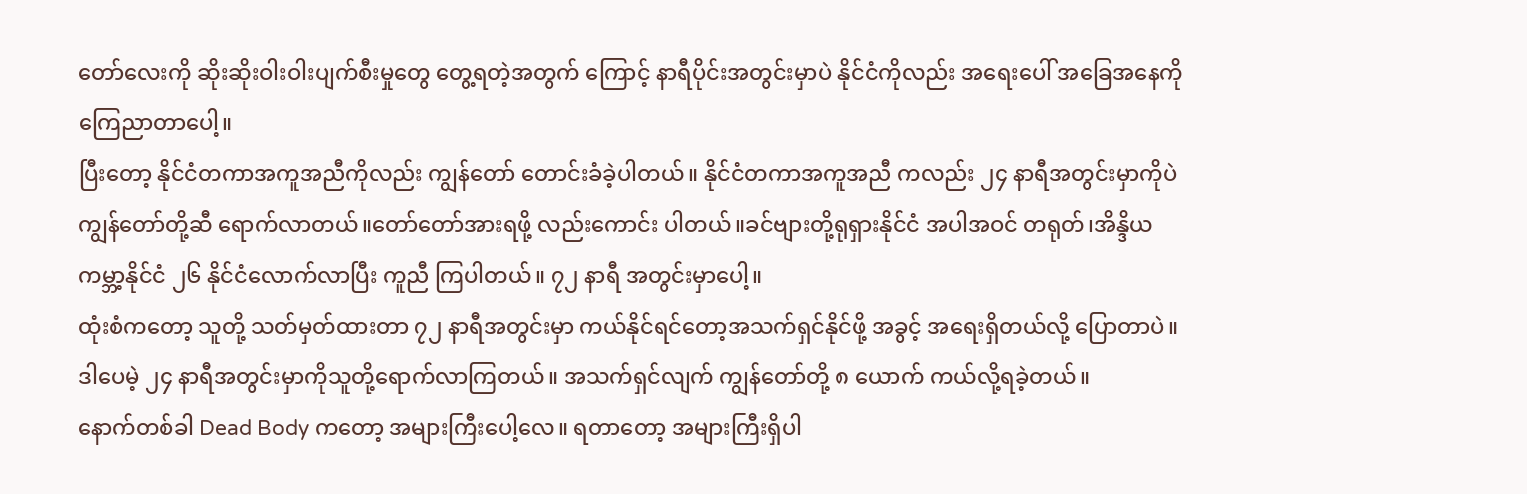တော်လေးကို ဆိုးဆိုးဝါးဝါးပျက်စီးမှုတွေ တွေ့ရတဲ့အတွက် ကြောင့် နာရီပိုင်းအတွင်းမှာပဲ နိုင်ငံကိုလည်း အရေးပေါ် အခြေအနေကို ကြေညာတာပေါ့။
ပြီးတော့ နိုင်ငံတကာအကူအညီကိုလည်း ကျွန်တော် တောင်းခံခဲ့ပါတယ်။ နိုင်ငံတကာအကူအညီ ကလည်း ၂၄ နာရီအတွင်းမှာကိုပဲ ကျွန်တော်တို့ဆီ ရောက်လာတယ်။တော်တော်အားရဖို့ လည်းကောင်း ပါတယ်။ခင်ဗျားတို့ရုရှားနိုင်ငံ အပါအဝင် တရုတ်၊အိန္ဒိယ ကမ္ဘာ့နိုင်ငံ ၂၆ နိုင်ငံလောက်လာပြီး ကူညီ ကြပါတယ်။ ၇၂ နာရီ အတွင်းမှာပေါ့။
ထုံးစံကတော့ သူတို့ သတ်မှတ်ထားတာ ၇၂ နာရီအတွင်းမှာ ကယ်နိုင်ရင်တော့အသက်ရှင်နိုင်ဖို့ အခွင့် အရေးရှိတယ်လို့ ပြောတာပဲ။ ဒါပေမဲ့ ၂၄ နာရီအတွင်းမှာကိုသူတို့ရောက်လာကြတယ်။ အသက်ရှင်လျက် ကျွန်တော်တို့ ၈ ယောက် ကယ်လို့ရခဲ့တယ်။
နောက်တစ်ခါ Dead Body ကတော့ အများကြီးပေါ့လေ။ ရတာတော့ အများကြီးရှိပါ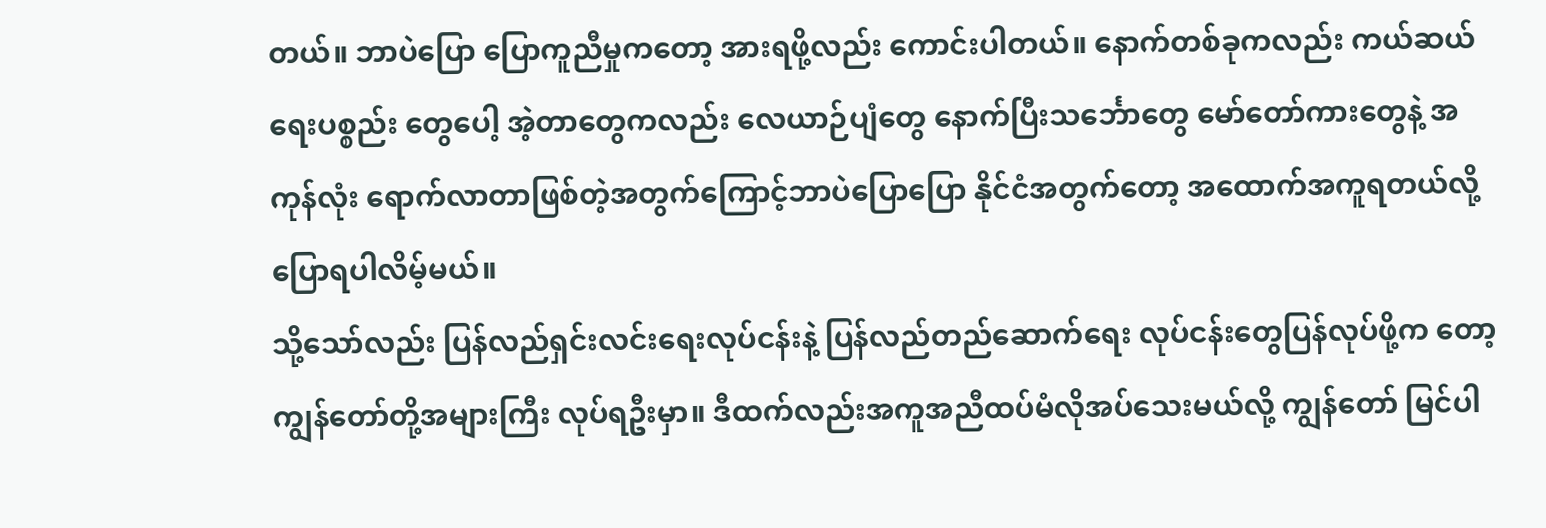တယ်။ ဘာပဲပြော ပြောကူညီမှုကတော့ အားရဖို့လည်း ကောင်းပါတယ်။ နောက်တစ်ခုကလည်း ကယ်ဆယ်ရေးပစ္စည်း တွေပေါ့ အဲ့တာတွေကလည်း လေယာဉ်ပျံတွေ နောက်ပြီးသင်္ဘောတွေ မော်တော်ကားတွေနဲ့ အကုန်လုံး ရောက်လာတာဖြစ်တဲ့အတွက်ကြောင့်ဘာပဲပြောပြော နိုင်ငံအတွက်တော့ အထောက်အကူရတယ်လို့ ပြောရပါလိမ့်မယ်။
သို့သော်လည်း ပြန်လည်ရှင်းလင်းရေးလုပ်ငန်းနဲ့ ပြန်လည်တည်ဆောက်ရေး လုပ်ငန်းတွေပြန်လုပ်ဖို့က တော့ ကျွန်တော်တို့အများကြီး လုပ်ရဦးမှာ။ ဒီထက်လည်းအကူအညီထပ်မံလိုအပ်သေးမယ်လို့ ကျွန်တော် မြင်ပါ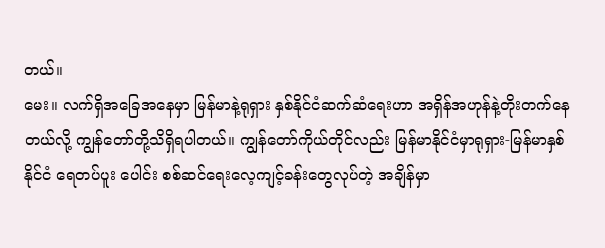တယ်။
မေး။ လက်ရှိအခြေအနေမှာ မြန်မာနဲ့ရုရှား နှစ်နိုင်ငံဆက်ဆံရေးဟာ အရှိန်အဟုန်နဲ့တိုးတက်နေတယ်လို့ ကျွန်တော်တို့သိရှိရပါတယ်။ ကျွန်တော်ကိုယ်တိုင်လည်း မြန်မာနိုင်ငံမှာရုရှား-မြန်မာနှစ်နိုင်ငံ ရေတပ်ပူး ပေါင်း စစ်ဆင်ရေးလေ့ကျင့်ခန်းတွေလုပ်တဲ့ အချိန်မှာ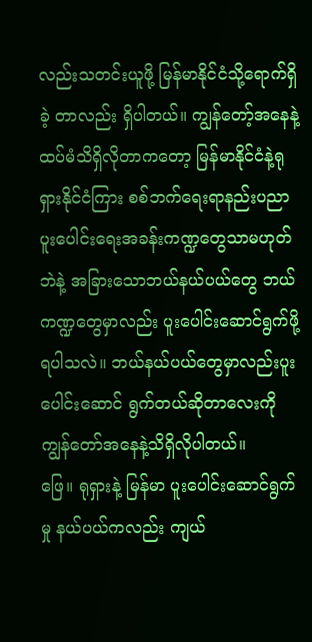လည်းသတင်းယူဖို့ မြန်မာနိုင်ငံသို့ရောက်ရှိခဲ့ တာလည်း ရှိပါတယ်။ ကျွန်တော့်အနေနဲ့ထပ်မံသိရှိလိုတာကတော့ မြန်မာနိုင်ငံနဲ့ရုရှားနိုင်ငံကြား စစ်ဘက်ရေးရာနည်းပညာပူးပေါင်းရေးအခန်းကဏ္ဍတွေသာမဟုတ်ဘဲနဲ့ အခြားသောဘယ်နယ်ပယ်တွေ ဘယ်ကဏ္ဍတွေမှာလည်း ပူးပေါင်းဆောင်ရွက်ဖို့ရပါသလဲ။ ဘယ်နယ်ပယ်တွေမှာလည်းပူးပေါင်းဆောင် ရွက်တယ်ဆိုတာလေးကို ကျွန်တော်အနေနဲ့သိရှိလိုပါတယ်။
ဖြေ။ ရုရှားနဲ့ မြန်မာ ပူးပေါင်းဆောင်ရွက်မှု နယ်ပယ်ကလည်း ကျယ်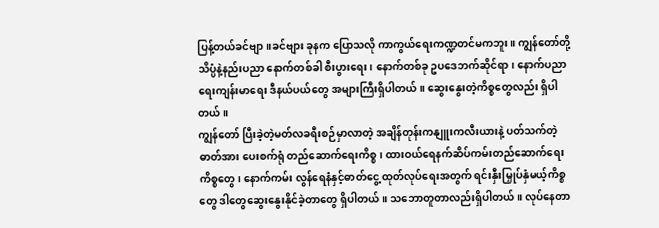ပြန့်တယ်ခင်ဗျာ။ခင်ဗျား ခုနက ပြောသလို ကာကွယ်ရေးကဏ္ဍတင်မကဘူး။ ကျွန်တော်တို့သိပ္ပံနဲ့နည်းပညာ နောက်တစ်ခါ စီးပွားရေး၊ နောက်တစ်ခု ဥပဒေဘက်ဆိုင်ရာ၊ နောက်ပညာရေးကျန်းမာရေး ဒီနယ်ပယ်တွေ အများကြီးရှိပါတယ်။ ဆွေးနွေးတဲ့ကိစ္စတွေလည်း ရှိပါတယ်။
ကျွန်တော် ပြီးခဲ့တဲ့မတ်လခရီးစဉ်မှာလာတဲ့ အချိန်တုန်းကနျူးကလီးယားနဲ့ ပတ်သက်တဲ့ဓာတ်အား ပေးစက်ရုံ တည်ဆောက်ရေးကိစ္စ၊ ထားဝယ်ရေနက်ဆိပ်ကမ်းတည်ဆောက်ရေးကိစ္စတွေ၊ နောက်ကမ်း လွန်ရေနံနှင့်ဓာတ်ငွေ့ ထုတ်လုပ်ရေးအတွက် ရင်းနှီးမြှုပ်နှံမယ့်ကိစ္စတွေ ဒါတွေဆွေးနွေးနိုင်ခဲ့တာတွေ ရှိပါတယ်။ သဘောတူတာလည်းရှိပါတယ်။ လုပ်နေတာ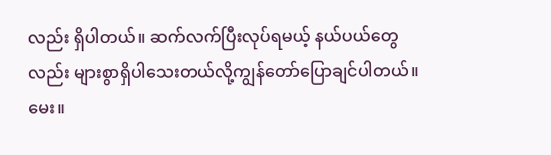လည်း ရှိပါတယ်။ ဆက်လက်ပြီးလုပ်ရမယ့် နယ်ပယ်တွေလည်း များစွာရှိပါသေးတယ်လို့ကျွန်တော်ပြောချင်ပါတယ်။
မေး။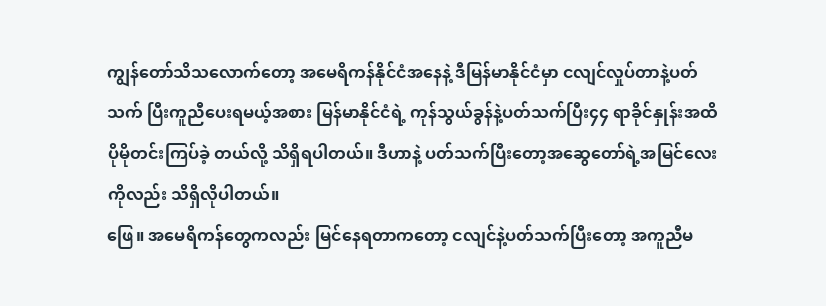ကျွန်တော်သိသလောက်တော့ အမေရိကန်နိုင်ငံအနေနဲ့ ဒီမြန်မာနိုင်ငံမှာ ငလျင်လှုပ်တာနဲ့ပတ်သက် ပြီးကူညီပေးရမယ့်အစား မြန်မာနိုင်ငံရဲ့ ကုန်သွယ်ခွန်နဲ့ပတ်သက်ပြီး၄၄ ရာခိုင်နှုန်းအထိ ပိုမိုတင်းကြပ်ခဲ့ တယ်လို့ သိရှိရပါတယ်။ ဒီဟာနဲ့ ပတ်သက်ပြီးတော့အဆွေတော်ရဲ့အမြင်လေးကိုလည်း သိရှိလိုပါတယ်။
ဖြေ။ အမေရိကန်တွေကလည်း မြင်နေရတာကတော့ ငလျင်နဲ့ပတ်သက်ပြီးတော့ အကူညီမ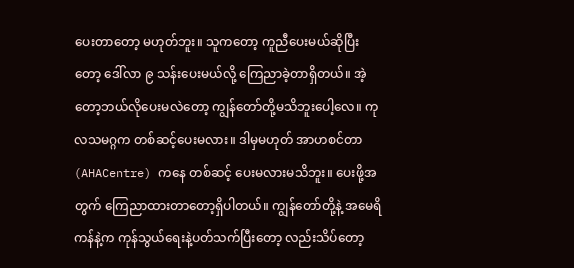ပေးတာတော့ မဟုတ်ဘူး။ သူကတော့ ကူညီပေးမယ်ဆိုပြီးတော့ ဒေါ်လာ ၉ သန်းပေးမယ်လို့ ကြေညာခဲ့တာရှိတယ်။ အဲ့တော့ဘယ်လိုပေးမလဲတော့ ကျွန်တော်တို့မသိဘူးပေါ့လေ။ ကုလသမဂ္ဂက တစ်ဆင့်ပေးမလား။ ဒါမှမဟုတ် အာဟစင်တာ (AHACentre) ကနေ တစ်ဆင့် ပေးမလားမသိဘူး။ ပေးဖို့အတွက် ကြေညာထားတာတော့ရှိပါတယ်။ ကျွန်တော်တို့နဲ့ အမေရိကန်နဲ့က ကုန်သွယ်ရေးနဲ့ပတ်သက်ပြီးတော့ လည်းသိပ်တော့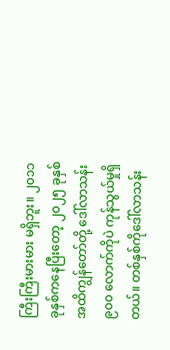ကြီးကြီးမားမား မရှိဘူး။ ၂၀၁၁ ခုနှစ်ကနေပြီးတော့ ၂၀၂၅ ခုနှစ်အထိကျွန်တော်တို့ ဒေါ်လာသန်း ၉၀၀ လောက်ကိုပဲ ကုန်သွယ်မှုရှိတယ်။ တစ်နှစ်ကိုဒေါ်လာသန်း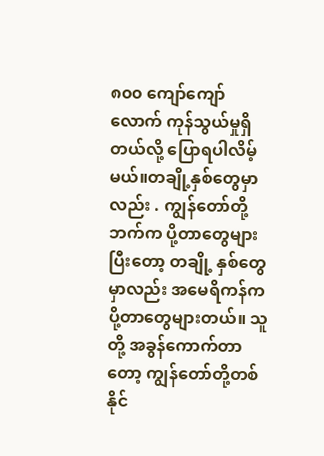၈၀၀ ကျော်ကျော်လောက် ကုန်သွယ်မှုရှိတယ်လို့ ပြောရပါလိမ့်မယ်။တချို့နှစ်တွေမှာလည်း . ကျွန်တော်တို့ဘက်က ပို့တာတွေများ ပြီးတော့ တချို့ နှစ်တွေမှာလည်း အမေရိကန်က ပို့တာတွေများတယ်။ သူတို့ အခွန်ကောက်တာတော့ ကျွန်တော်တို့တစ်နိုင်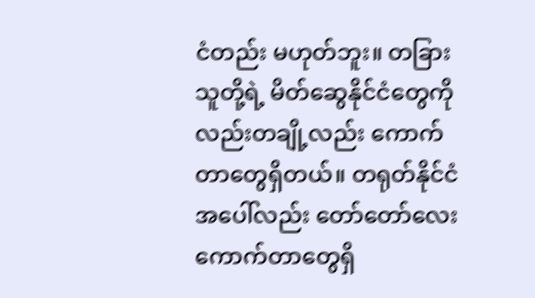ငံတည်း မဟုတ်ဘူး။ တခြားသူတို့ရဲ့ မိတ်ဆွေနိုင်ငံတွေကိုလည်းတချို့လည်း ကောက်တာတွေရှိတယ်။ တရုတ်နိုင်ငံ အပေါ်လည်း တော်တော်လေးကောက်တာတွေရှိ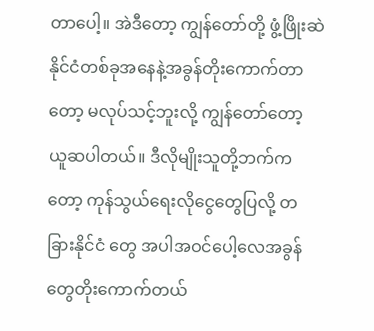တာပေါ့။ အဲဒီတော့ ကျွန်တော်တို့ ဖွံ့ဖြိုးဆဲနိုင်ငံတစ်ခုအနေနဲ့အခွန်တိုးကောက်တာတော့ မလုပ်သင့်ဘူးလို့ ကျွန်တော်တော့ ယူဆပါတယ်။ ဒီလိုမျိုးသူတို့ဘက်ကတော့ ကုန်သွယ်ရေးလိုငွေတွေပြလို့ တခြားနိုင်ငံ တွေ အပါအဝင်ပေါ့လေအခွန်တွေတိုးကောက်တယ်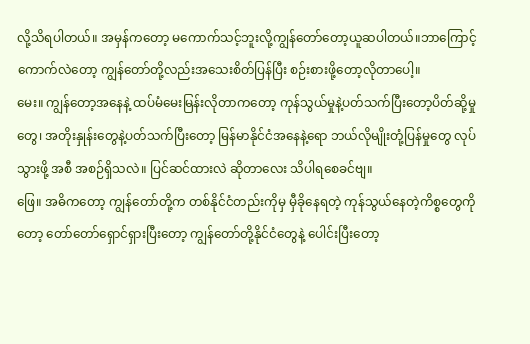လို့သိရပါတယ်။ အမှန်ကတော့ မကောက်သင့်ဘူးလို့ကျွန်တော်တော့ယူဆပါတယ်။ဘာကြောင့်ကောက်လဲတော့ ကျွန်တော်တို့လည်းအသေးစိတ်ပြန်ပြီး စဉ်းစားဖို့တော့လိုတာပေါ့။
မေး။ ကျွန်တော့အနေနဲ့ ထပ်မံမေးမြန်းလိုတာကတော့ ကုန်သွယ်မှုနဲ့ပတ်သက်ပြီးတော့ပိတ်ဆို့မှုတွေ၊ အတိုးနှုန်းတွေနဲ့ပတ်သက်ပြီးတော့ မြန်မာနိုင်ငံအနေနဲ့ရော ဘယ်လိုမျိုးတုံ့ပြန်မှုတွေ လုပ်သွားဖို့ အစီ အစဉ်ရှိသလဲ။ ပြင်ဆင်ထားလဲ ဆိုတာလေး သိပါရစေခင်ဗျ။
ဖြေ။ အဓိကတော့ ကျွန်တော်တို့က တစ်နိုင်ငံတည်းကိုမှ မှီခိုနေရတဲ့ ကုန်သွယ်နေတဲ့ကိစ္စတွေကိုတော့ တော်တော်ရှောင်ရှားပြီးတော့ ကျွန်တော်တို့နိုင်ငံတွေနဲ့ ပေါင်းပြီးတော့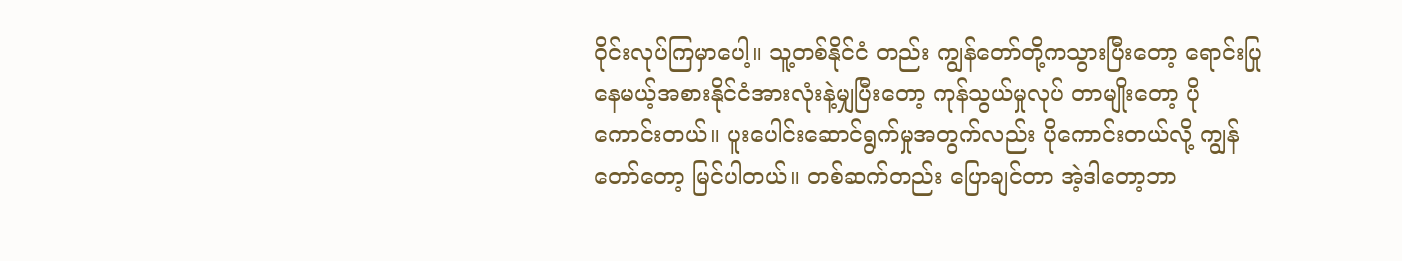ဝိုင်းလုပ်ကြမှာပေါ့။ သူ့တစ်နိုင်ငံ တည်း ကျွန်တော်တို့ကသွားပြီးတော့ ရောင်းပြုနေမယ့်အစားနိုင်ငံအားလုံးနဲ့မျှပြီးတော့ ကုန်သွယ်မှုလုပ် တာမျိုးတော့ ပိုကောင်းတယ်။ ပူးပေါင်းဆောင်ရွက်မှုအတွက်လည်း ပိုကောင်းတယ်လို့ ကျွန်တော်တော့ မြင်ပါတယ်။ တစ်ဆက်တည်း ပြောချင်တာ အဲ့ဒါတော့ဘာ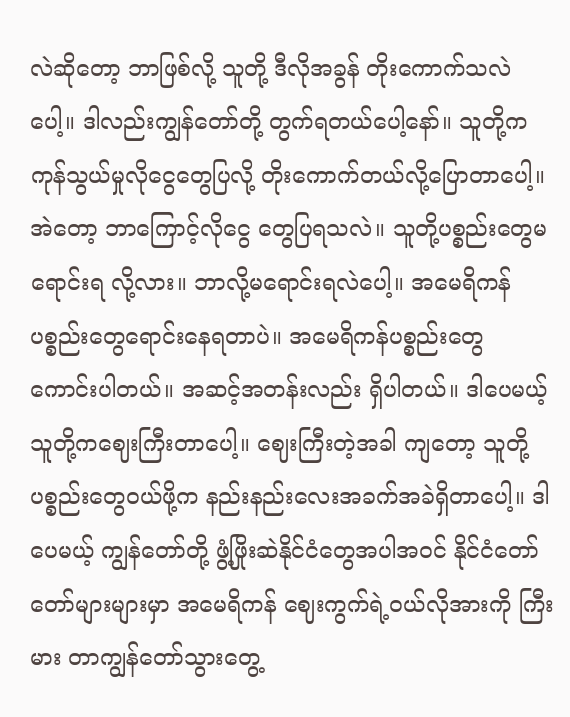လဲဆိုတော့ ဘာဖြစ်လို့ သူတို့ ဒီလိုအခွန် တိုးကောက်သလဲပေါ့။ ဒါလည်းကျွန်တော်တို့ တွက်ရတယ်ပေါ့နော်။ သူတို့က ကုန်သွယ်မှုလိုငွေတွေပြလို့ တိုးကောက်တယ်လို့ပြောတာပေါ့။ အဲတော့ ဘာကြောင့်လိုငွေ တွေပြရသလဲ။ သူတို့ပစ္စည်းတွေမရောင်းရ လို့လား။ ဘာလို့မရောင်းရလဲပေါ့။ အမေရိကန် ပစ္စည်းတွေရောင်းနေရတာပဲ။ အမေရိကန်ပစ္စည်းတွေ ကောင်းပါတယ်။ အဆင့်အတန်းလည်း ရှိပါတယ်။ ဒါပေမယ့် သူတို့ကဈေးကြီးတာပေါ့။ ဈေးကြီးတဲ့အခါ ကျတော့ သူတို့ပစ္စည်းတွေဝယ်ဖို့က နည်းနည်းလေးအခက်အခဲရှိတာပေါ့။ ဒါပေမယ့် ကျွန်တော်တို့ ဖွံ့ဖြိုးဆဲနိုင်ငံတွေအပါအဝင် နိုင်ငံတော်တော်များများမှာ အမေရိကန် ဈေးကွက်ရဲ့ဝယ်လိုအားကို ကြီးမား တာကျွန်တော်သွားတွေ့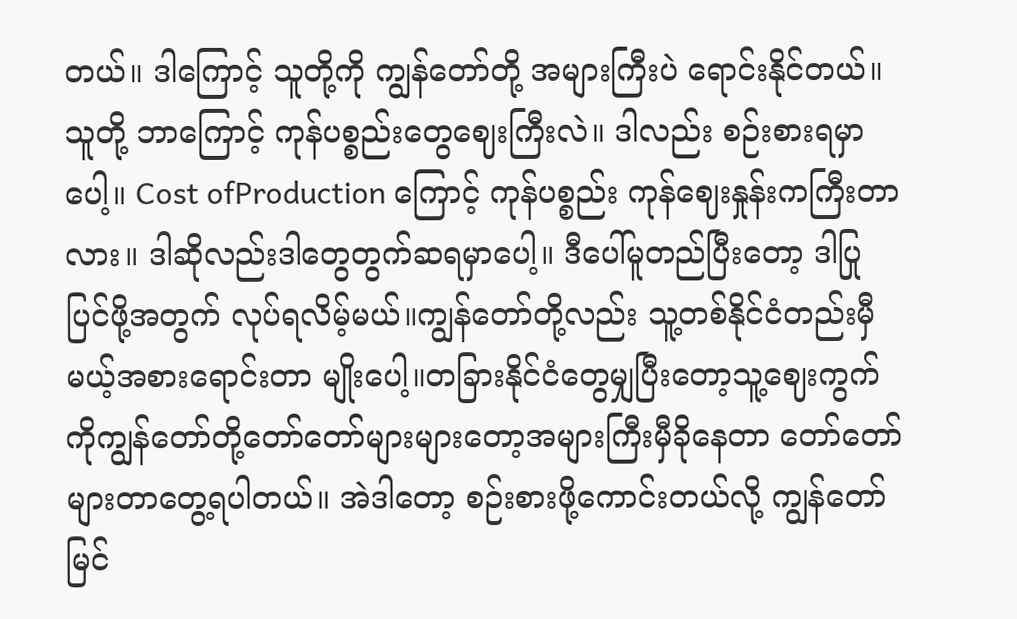တယ်။ ဒါကြောင့် သူတို့ကို ကျွန်တော်တို့ အများကြီးပဲ ရောင်းနိုင်တယ်။
သူတို့ ဘာကြောင့် ကုန်ပစ္စည်းတွေဈေးကြီးလဲ။ ဒါလည်း စဉ်းစားရမှာပေါ့။ Cost ofProduction ကြောင့် ကုန်ပစ္စည်း ကုန်ဈေးနှုန်းကကြီးတာလား။ ဒါဆိုလည်းဒါတွေတွက်ဆရမှာပေါ့။ ဒီပေါ်မူတည်ပြီးတော့ ဒါပြုပြင်ဖို့အတွက် လုပ်ရလိမ့်မယ်။ကျွန်တော်တို့လည်း သူ့တစ်နိုင်ငံတည်းမှီမယ့်အစားရောင်းတာ မျိုးပေါ့။တခြားနိုင်ငံတွေမျှပြီးတော့သူ့ဈေးကွက်ကိုကျွန်တော်တို့တော်တော်များများတော့အများကြီးမှီခိုနေတာ တော်တော်များတာတွေ့ရပါတယ်။ အဲဒါတော့ စဉ်းစားဖို့ကောင်းတယ်လို့ ကျွန်တော်မြင်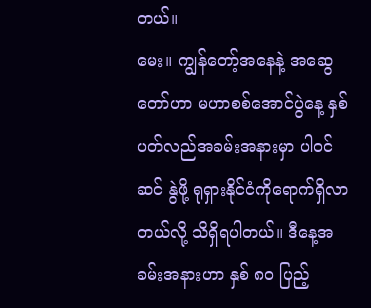တယ်။
မေး။ ကျွန်တော့်အနေနဲ့ အဆွေတော်ဟာ မဟာစစ်အောင်ပွဲနေ့ နှစ်ပတ်လည်အခမ်းအနားမှာ ပါဝင်ဆင် နွဲဖို့ ရုရှားနိုင်ငံကိုရောက်ရှိလာတယ်လို့ သိရှိရပါတယ်။ ဒီနေ့အခမ်းအနားဟာ နှစ် ၈ဝ ပြည့်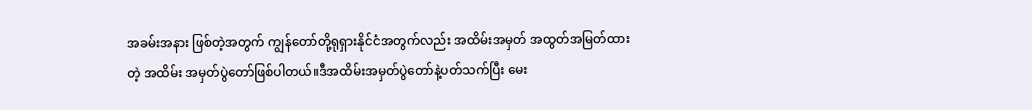အခမ်းအနား ဖြစ်တဲ့အတွက် ကျွန်တော်တို့ရုရှားနိုင်ငံအတွက်လည်း အထိမ်းအမှတ် အထွတ်အမြတ်ထားတဲ့ အထိမ်း အမှတ်ပွဲတော်ဖြစ်ပါတယ်။ဒီအထိမ်းအမှတ်ပွဲတော်နဲ့ပတ်သက်ပြီး မေး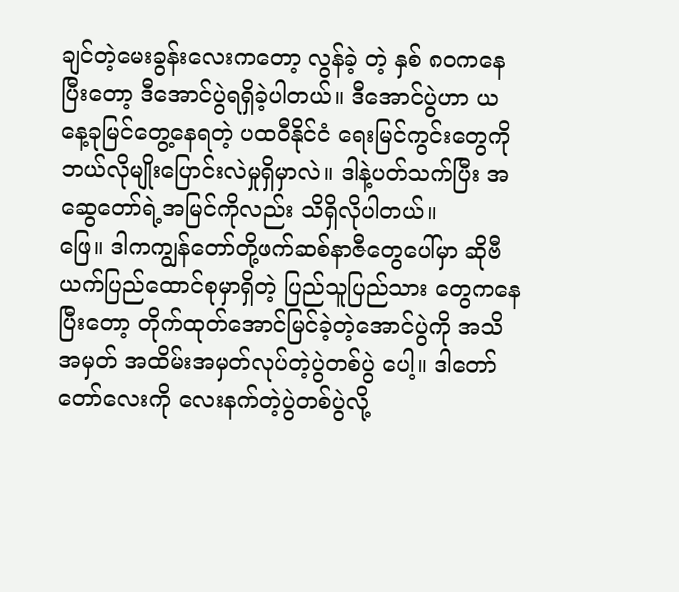ချင်တဲ့မေးခွန်းလေးကတော့ လွန်ခဲ့ တဲ့ နှစ် ၈၀ကနေပြီးတော့ ဒီအောင်ပွဲရရှိခဲ့ပါတယ်။ ဒီအောင်ပွဲဟာ ယနေ့ခုမြင်တွေ့နေရတဲ့ ပထဝီနိုင်ငံ ရေးမြင်ကွင်းတွေကို ဘယ်လိုမျိုးပြောင်းလဲမှုရှိမှာလဲ။ ဒါနဲ့ပတ်သက်ပြီး အဆွေတော်ရဲ့အမြင်ကိုလည်း သိရှိလိုပါတယ်။
ဖြေ။ ဒါကကျွန်တော်တို့ဖက်ဆစ်နာဇီတွေပေါ်မှာ ဆိုဗီယက်ပြည်ထောင်စုမှာရှိတဲ့ ပြည်သူပြည်သား တွေကနေပြီးတော့ တိုက်ထုတ်အောင်မြင်ခဲ့တဲ့အောင်ပွဲကို အသိအမှတ် အထိမ်းအမှတ်လုပ်တဲ့ပွဲတစ်ပွဲ ပေါ့။ ဒါတော်တော်လေးကို လေးနက်တဲ့ပွဲတစ်ပွဲလို့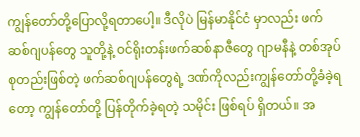ကျွန်တော်တို့ပြောလို့ရတာပေါ့။ ဒီလိုပဲ မြန်မာနိုင်ငံ မှာလည်း ဖက်ဆစ်ဂျပန်တွေ သူတို့နဲ့ ဝင်ရိုးတန်းဖက်ဆစ်နာဇီတွေ ဂျာမနီနဲ့ တစ်အုပ်စုတည်းဖြစ်တဲ့ ဖက်ဆစ်ဂျပန်တွေရဲ့ ဒဏ်ကိုလည်းကျွန်တော်တို့ခံခဲ့ရတော့ ကျွန်တော်တို့ ပြန်တိုက်ခဲ့ရတဲ့ သမိုင်း ဖြစ်ရပ် ရှိတယ်။ အ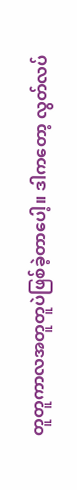တူတူကာလအတူတူပဲဖြစ်ခဲ့တာပေါ့။ ဒါကတော့ လွတ်လပ်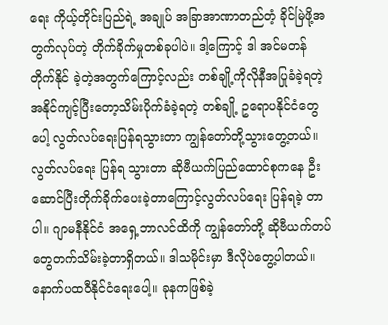ရေး ကိုယ့်တိုင်းပြည်ရဲ့ အချုပ် အခြာအာဏာတည်တံ့ ခိုင်မြဲဖို့အတွက်လုပ်တဲ့ တိုက်ခိုက်မှုတစ်ခုပါပဲ။ ဒါ့ကြောင့် ဒါ အင်မတန် တိုက်နိုင် ခဲ့တဲ့အတွက်ကြောင့်လည်း တစ်ချို့ကိုလိုနီအပြုခံခဲ့ရတဲ့ အနိုင်ကျင့်ပြီးတော့သိမ်းပိုက်ခံခဲ့ရတဲ့ တစ်ချို့ ဥရောပနိုင်ငံတွေပေါ့ လွတ်လပ်ရေးပြန်ရသွားတာ ကျွန်တော်တို့သွားတွေ့တယ်။ လွတ်လပ်ရေး ပြန်ရ သွားတာ ဆိုဗီယက်ပြည်ထောင်စုကနေ ဦးဆောင်ပြီးတိုက်ခိုက်ပေးခဲ့တာကြောင့်လွတ်လပ်ရေး ပြန်ရခဲ့ တာပါ။ ဂျာမနီနိုင်ငံ အရှေ့ဘာလင်ထိကို ကျွန်တော်တို့ ဆိုဗီယက်တပ်တွေတက်သိမ်းခဲ့တာရှိတယ်။ ဒါသမိုင်းမှာ ဒီလိုပဲတွေ့ပါတယ်။ နောက်ပထဝီနိုင်ငံရေးပေါ့။ ခုနကဖြစ်ခဲ့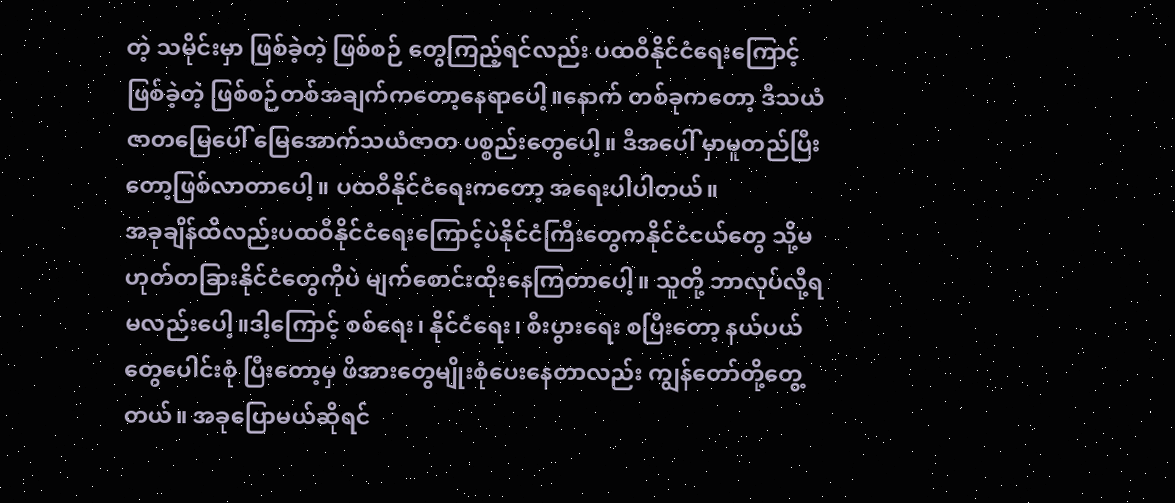တဲ့ သမိုင်းမှာ ဖြစ်ခဲ့တဲ့ ဖြစ်စဉ် တွေကြည့်ရင်လည်း ပထဝီနိုင်ငံရေးကြောင့်ဖြစ်ခဲ့တဲ့ ဖြစ်စဉ်တစ်အချက်ကတော့နေရာပေါ့။နောက် တစ်ခုကတော့ ဒီသယံဇာတမြေပေါ် မြေအောက်သယံဇာတ ပစ္စည်းတွေပေါ့။ ဒီအပေါ် မှာမူတည်ပြီး တော့ဖြစ်လာတာပေါ့။ ပထဝီနိုင်ငံရေးကတော့ အရေးပါပါတယ်။
အခုချိန်ထိလည်းပထဝီနိုင်ငံရေးကြောင့်ပဲနိုင်ငံကြီးတွေကနိုင်ငံငယ်တွေ သို့မဟုတ်တခြားနိုင်ငံတွေကိုပဲ မျက်စောင်းထိုးနေကြတာပေါ့။ သူတို့ ဘာလုပ်လို့ရမလည်းပေါ့။ဒါ့ကြောင့် စစ်ရေး၊ နိုင်ငံရေး၊ စီးပွားရေး စပြီးတော့ နယ်ပယ်တွေပေါင်းစုံ ပြီးတော့မှ ဖိအားတွေမျိုးစုံပေးနေတာလည်း ကျွန်တော်တို့တွေ့တယ်။ အခုပြောမယ်ဆိုရင်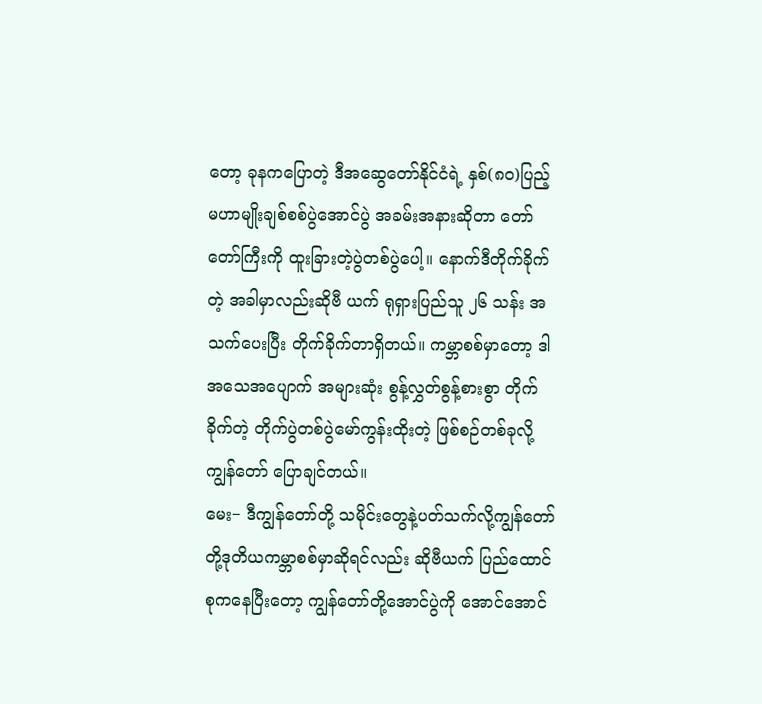တော့ ခုနကပြောတဲ့ ဒီအဆွေတော်နိုင်ငံရဲ့ နှစ်(၈၀)ပြည့် မဟာမျိုးချစ်စစ်ပွဲအောင်ပွဲ အခမ်းအနားဆိုတာ တော်တော်ကြီးကို ထူးခြားတဲ့ပွဲတစ်ပွဲပေါ့။ နောက်ဒီတိုက်ခိုက်တဲ့ အခါမှာလည်းဆိုဗီ ယက် ရုရှားပြည်သူ ၂၆ သန်း အသက်ပေးပြီး တိုက်ခိုက်တာရှိတယ်။ ကမ္ဘာစစ်မှာတော့ ဒါအသေအပျောက် အများဆုံး စွန့်လွှတ်စွန့်စားစွာ တိုက်ခိုက်တဲ့ တိုက်ပွဲတစ်ပွဲမော်ကွန်းထိုးတဲ့ ဖြစ်စဉ်တစ်ခုလို့ ကျွန်တော် ပြောချင်တယ်။
မေး− ဒီကျွန်တော်တို့ သမိုင်းတွေနဲ့ပတ်သက်လို့ကျွန်တော်တို့ဒုတိယကမ္ဘာစစ်မှာဆိုရင်လည်း ဆိုဗီယက် ပြည်ထောင်စုကနေပြီးတော့ ကျွန်တော်တို့အောင်ပွဲကို အောင်အောင်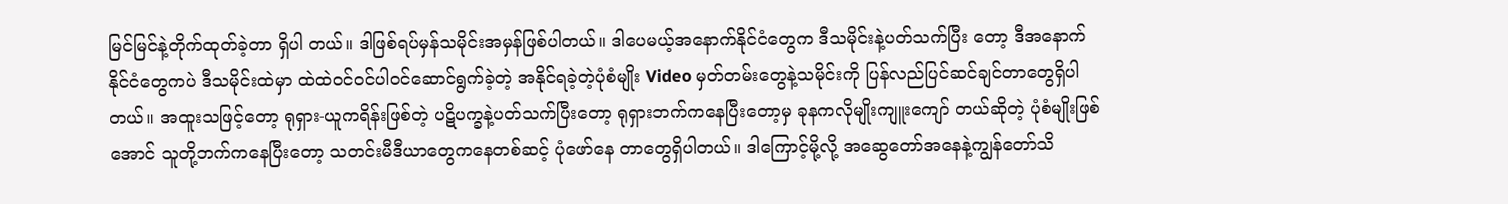မြင်မြင်နဲ့တိုက်ထုတ်ခဲ့တာ ရှိပါ တယ်။ ဒါဖြစ်ရပ်မှန်သမိုင်းအမှန်ဖြစ်ပါတယ်။ ဒါပေမယ့်အနောက်နိုင်ငံတွေက ဒီသမိုင်းနဲ့ပတ်သက်ပြီး တော့ ဒီအနောက်နိုင်ငံတွေကပဲ ဒီသမိုင်းထဲမှာ ထဲထဲဝင်ဝင်ပါဝင်ဆောင်ရွက်ခဲ့တဲ့ အနိုင်ရခဲ့တဲ့ပုံစံမျိုး Video မှတ်တမ်းတွေနဲ့သမိုင်းကို ပြန်လည်ပြင်ဆင်ချင်တာတွေရှိပါတယ်။ အထူးသဖြင့်တော့ ရုရှား-ယူကရိန်းဖြစ်တဲ့ ပဋိပက္ခနဲ့ပတ်သက်ပြီးတော့ ရုရှားဘက်ကနေပြီးတော့မှ ခုနကလိုမျိုးကျူးကျော် တယ်ဆိုတဲ့ ပုံစံမျိုးဖြစ်အောင် သူတို့ဘက်ကနေပြီးတော့ သတင်းမီဒီယာတွေကနေတစ်ဆင့် ပုံဖော်နေ တာတွေရှိပါတယ်။ ဒါကြောင့်မို့လို့ အဆွေတော်အနေနဲ့ကျွန်တော်သိ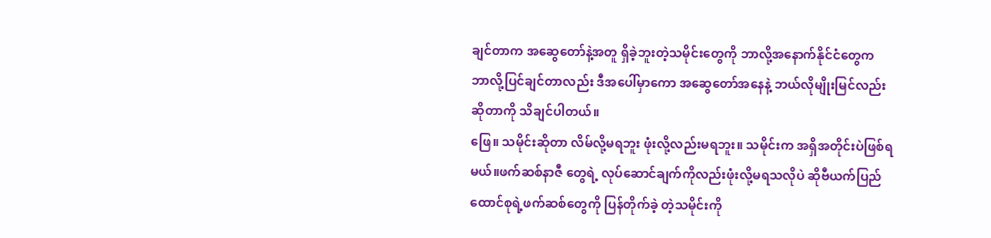ချင်တာက အဆွေတော်နဲ့အတူ ရှိခဲ့ဘူးတဲ့သမိုင်းတွေကို ဘာလို့အနောက်နိုင်ငံတွေက ဘာလို့ပြင်ချင်တာလည်း ဒီအပေါ်မှာကော အဆွေတော်အနေနဲ့ ဘယ်လိုမျိုးမြင်လည်းဆိုတာကို သိချင်ပါတယ်။
ဖြေ။ သမိုင်းဆိုတာ လိမ်လို့မရဘူး ဖုံးလို့လည်းမရဘူး။ သမိုင်းက အရှိအတိုင်းပဲဖြစ်ရမယ်။ဖက်ဆစ်နာဇီ တွေရဲ့ လုပ်ဆောင်ချက်ကိုလည်းဖုံးလို့မရသလိုပဲ ဆိုဗီယက်ပြည်ထောင်စုရဲ့ဖက်ဆစ်တွေကို ပြန်တိုက်ခဲ့ တဲ့သမိုင်းကို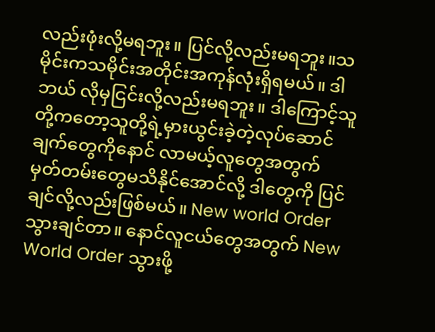လည်းဖုံးလို့မရဘူး။ ပြင်လို့လည်းမရဘူး။သမိုင်းကသမိုင်းအတိုင်းအကုန်လုံးရှိရမယ်။ ဒါဘယ် လိုမှငြင်းလို့လည်းမရဘူး။ ဒါကြောင့်သူတို့ကတော့သူတို့ရဲ့မှားယွင်းခဲ့တဲ့လုပ်ဆောင်ချက်တွေကိုနောင် လာမယ့်လူတွေအတွက် မှတ်တမ်းတွေမသိနိုင်အောင်လို့ ဒါတွေကို ပြင်ချင်လို့လည်းဖြစ်မယ်။ New world Order သွားချင်တာ။ နောင်လူငယ်တွေအတွက် New World Order သွားဖို့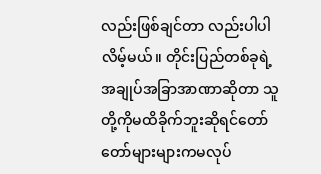လည်းဖြစ်ချင်တာ လည်းပါပါလိမ့်မယ်။ တိုင်းပြည်တစ်ခုရဲ့အချုပ်အခြာအာဏာဆိုတာ သူတို့ကိုမထိခိုက်ဘူးဆိုရင်တော် တော်များများကမလုပ်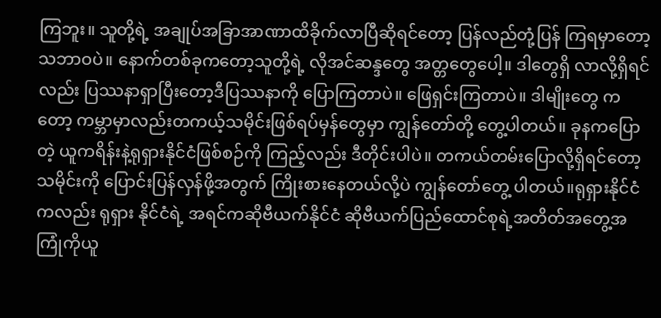ကြဘူး။ သူတို့ရဲ့ အချုပ်အခြာအာဏာထိခိုက်လာပြီဆိုရင်တော့ ပြန်လည်တုံ့ပြန် ကြရမှာတော့ သဘာဝပဲ။ နောက်တစ်ခုကတော့သူတို့ရဲ့ လိုအင်ဆန္ဒတွေ အတ္တတွေပေါ့။ ဒါတွေရှိ လာလို့ရှိရင်လည်း ပြဿနာရှာပြီးတော့ဒီပြဿနာကို ပြောကြတာပဲ။ ဖြေရှင်းကြတာပဲ။ ဒါမျိုးတွေ ကတော့ ကမ္ဘာမှာလည်းတကယ့်သမိုင်းဖြစ်ရပ်မှန်တွေမှာ ကျွန်တော်တို့ တွေ့ပါတယ်။ ခုနကပြောတဲ့ ယူကရိန်းနဲ့ရုရှားနိုင်ငံဖြစ်စဉ်ကို ကြည့်လည်း ဒီတိုင်းပါပဲ။ တကယ်တမ်းပြောလို့ရှိရင်တော့သမိုင်းကို ပြောင်းပြန်လှန်ဖို့အတွက် ကြိုးစားနေတယ်လို့ပဲ ကျွန်တော်တွေ့ ပါတယ်။ရုရှားနိုင်ငံကလည်း ရုရှား နိုင်ငံရဲ့ အရင်ကဆိုဗီယက်နိုင်ငံ ဆိုဗီယက်ပြည်ထောင်စုရဲ့အတိတ်အတွေ့အကြုံကိုယူ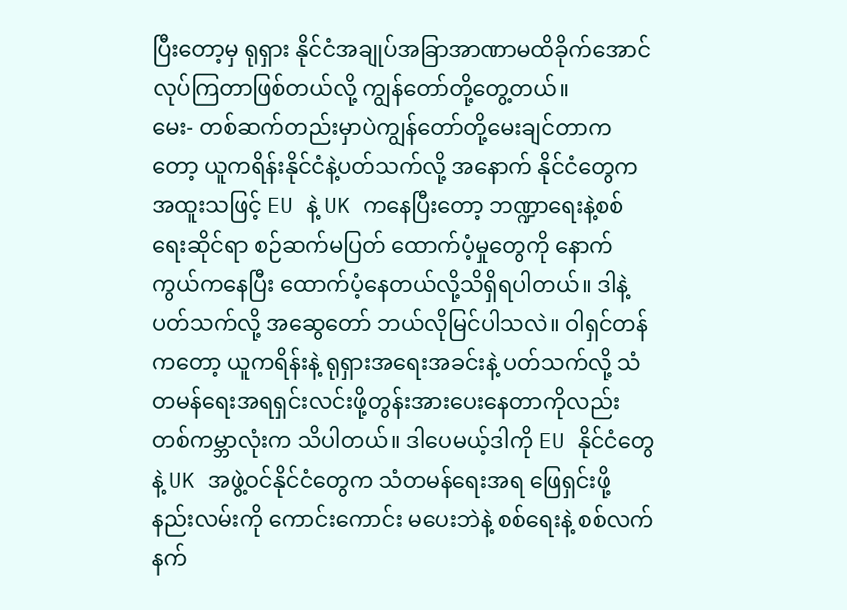ပြီးတော့မှ ရုရှား နိုင်ငံအချုပ်အခြာအာဏာမထိခိုက်အောင် လုပ်ကြတာဖြစ်တယ်လို့ ကျွန်တော်တို့တွေ့တယ်။
မေး- တစ်ဆက်တည်းမှာပဲကျွန်တော်တို့မေးချင်တာကတော့ ယူကရိန်းနိုင်ငံနဲ့ပတ်သက်လို့ အနောက် နိုင်ငံတွေက အထူးသဖြင့် EU နဲ့ UK ကနေပြီးတော့ ဘဏ္ဍာရေးနဲ့စစ်ရေးဆိုင်ရာ စဉ်ဆက်မပြတ် ထောက်ပံ့မှုတွေကို နောက်ကွယ်ကနေပြီး ထောက်ပံ့နေတယ်လို့သိရှိရပါတယ်။ ဒါနဲ့ ပတ်သက်လို့ အဆွေတော် ဘယ်လိုမြင်ပါသလဲ။ ဝါရှင်တန်ကတော့ ယူကရိန်းနဲ့ ရုရှားအရေးအခင်းနဲ့ ပတ်သက်လို့ သံတမန်ရေးအရရှင်းလင်းဖို့တွန်းအားပေးနေတာကိုလည်း တစ်ကမ္ဘာလုံးက သိပါတယ်။ ဒါပေမယ့်ဒါကို EU နိုင်ငံတွေနဲ့ UK အဖွဲ့ဝင်နိုင်ငံတွေက သံတမန်ရေးအရ ဖြေရှင်းဖို့ နည်းလမ်းကို ကောင်းကောင်း မပေးဘဲနဲ့ စစ်ရေးနဲ့ စစ်လက်နက်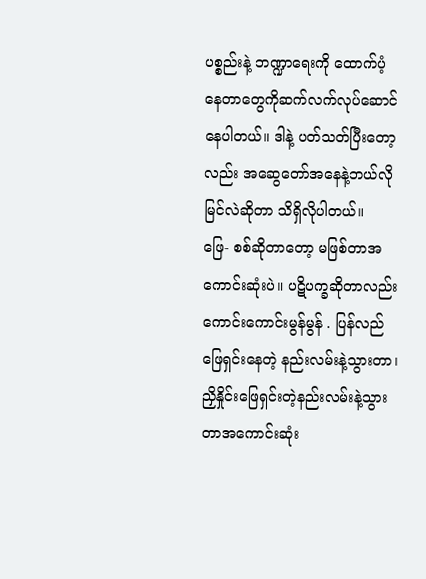ပစ္စည်းနဲ့ ဘဏ္ဍာရေးကို ထောက်ပံ့နေတာတွေကိုဆက်လက်လုပ်ဆောင် နေပါတယ်။ ဒါနဲ့ ပတ်သတ်ပြီးတော့လည်း အဆွေတော်အနေနဲ့ဘယ်လို မြင်လဲဆိုတာ သိရှိလိုပါတယ်။
ဖြေ- စစ်ဆိုတာတော့ မဖြစ်တာအကောင်းဆုံးပဲ။ ပဋိပက္ခဆိုတာလည်း ကောင်းကောင်းမွန်မွန် . ပြန်လည် ဖြေရှင်းနေတဲ့ နည်းလမ်းနဲ့သွားတာ၊ ညှိနှိုင်းဖြေရှင်းတဲ့နည်းလမ်းနဲ့သွားတာအကောင်းဆုံး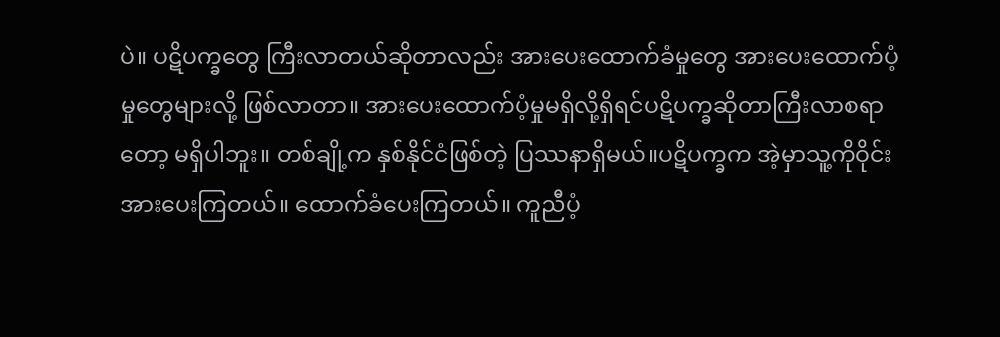ပဲ။ ပဋိပက္ခတွေ ကြီးလာတယ်ဆိုတာလည်း အားပေးထောက်ခံမှုတွေ အားပေးထောက်ပံ့မှုတွေများလို့ ဖြစ်လာတာ။ အားပေးထောက်ပံ့မှုမရှိလို့ရှိရင်ပဋိပက္ခဆိုတာကြီးလာစရာတော့ မရှိပါဘူး။ တစ်ချို့က နှစ်နိုင်ငံဖြစ်တဲ့ ပြဿနာရှိမယ်။ပဋိပက္ခက အဲ့မှာသူ့ကိုဝိုင်းအားပေးကြတယ်။ ထောက်ခံပေးကြတယ်။ ကူညီပံ့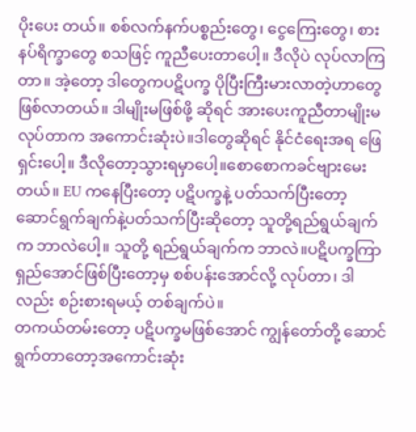ပိုးပေး တယ်။ စစ်လက်နက်ပစ္စည်းတွေ၊ ငွေကြေးတွေ၊ စားနပ်ရိက္ခာတွေ စသဖြင့် ကူညီပေးတာပေါ့။ ဒီလိုပဲ လုပ်လာကြတာ။ အဲ့တော့ ဒါတွေကပဋိပက္ခ ပိုပြီးကြီးမားလာတဲ့ဟာတွေဖြစ်လာတယ်။ ဒါမျိုးမဖြစ်ဖို့ ဆိုရင် အားပေးကူညီတာမျိုးမလုပ်တာက အကောင်းဆုံးပဲ။ဒါတွေဆိုရင် နိုင်ငံရေးအရ ဖြေရှင်းပေါ့။ ဒီလိုတော့သွားရမှာပေါ့။စောစောကခင်ဗျားမေးတယ်။ EU ကနေပြီးတော့ ပဋိပက္ခနဲ့ ပတ်သက်ပြီးတော့ ဆောင်ရွက်ချက်နဲ့ပတ်သက်ပြီးဆိုတော့ သူတို့ရည်ရွယ်ချက်က ဘာလဲပေါ့။ သူတို့ ရည်ရွယ်ချက်က ဘာလဲ။ပဋိပက္ခကြာရှည်အောင်ဖြစ်ပြီးတော့မှ စစ်ပန်းအောင်လို့ လုပ်တာ၊ ဒါလည်း စဉ်းစားရမယ့် တစ်ချက်ပဲ။
တကယ်တမ်းတော့ ပဋိပက္ခမဖြစ်အောင် ကျွန်တော်တို့ ဆောင်ရွက်တာတော့အကောင်းဆုံး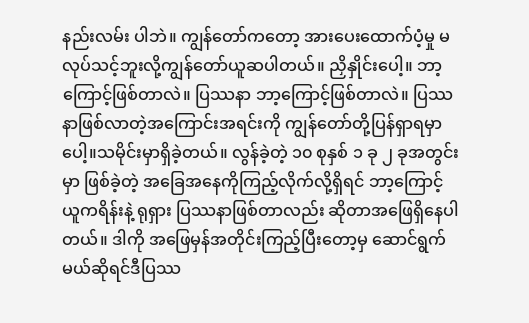နည်းလမ်း ပါဘဲ။ ကျွန်တော်ကတော့ အားပေးထောက်ပံ့မှု မလုပ်သင့်ဘူးလို့ကျွန်တော်ယူဆပါတယ်။ ညှိနှိုင်းပေါ့။ ဘာ့ကြောင့်ဖြစ်တာလဲ။ ပြဿနာ ဘာ့ကြောင့်ဖြစ်တာလဲ။ ပြဿနာဖြစ်လာတဲ့အကြောင်းအရင်းကို ကျွန်တော်တို့ပြန်ရှာရမှာပေါ့။သမိုင်းမှာရှိခဲ့တယ်။ လွန်ခဲ့တဲ့ ၁၀ စုနှစ် ၁ ခု ၂ ခုအတွင်းမှာ ဖြစ်ခဲ့တဲ့ အခြေအနေကိုကြည့်လိုက်လို့ရှိရင် ဘာ့ကြောင့် ယူကရိန်းနဲ့ ရုရှား ပြဿနာဖြစ်တာလည်း ဆိုတာအဖြေရှိနေပါတယ်။ ဒါကို အဖြေမှန်အတိုင်းကြည့်ပြီးတော့မှ ဆောင်ရွက်မယ်ဆိုရင်ဒီပြဿ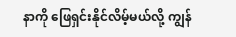နာကို ဖြေရှင်းနိုင်လိမ့်မယ်လို့ ကျွန်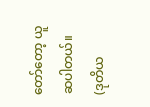တော်တော့ ယူဆပါတယ်။
(ဒုတိယ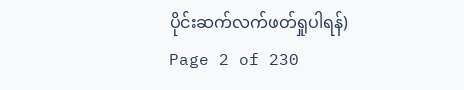ပိုင်းဆက်လက်ဖတ်ရှုပါရန်)
Page 2 of 230